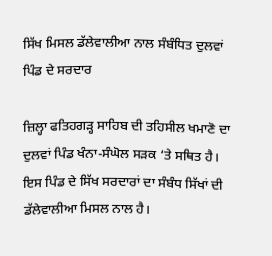ਸਿੱਖ ਮਿਸਲ ਡੱਲੇਵਾਲੀਆ ਨਾਲ ਸੰਬੰਧਿਤ ਦੁਲਵਾਂ ਪਿੰਡ ਦੇ ਸਰਦਾਰ

ਜ਼ਿਲ੍ਹਾ ਫਤਿਹਗੜ੍ਹ ਸਾਹਿਬ ਦੀ ਤਹਿਸੀਲ ਖਮਾਣੋ ਦਾ ਦੁਲਵਾਂ ਪਿੰਡ ਖੰਨਾ-ਸੰਘੋਲ ਸੜਕ ‘ਤੇ ਸਥਿਤ ਹੈ। ਇਸ ਪਿੰਡ ਦੇ ਸਿੱਖ ਸਰਦਾਰਾਂ ਦਾ ਸੰਬੰਧ ਸਿੱਖਾਂ ਦੀ ਡੱਲੇਵਾਲੀਆ ਮਿਸਲ ਨਾਲ ਹੈ।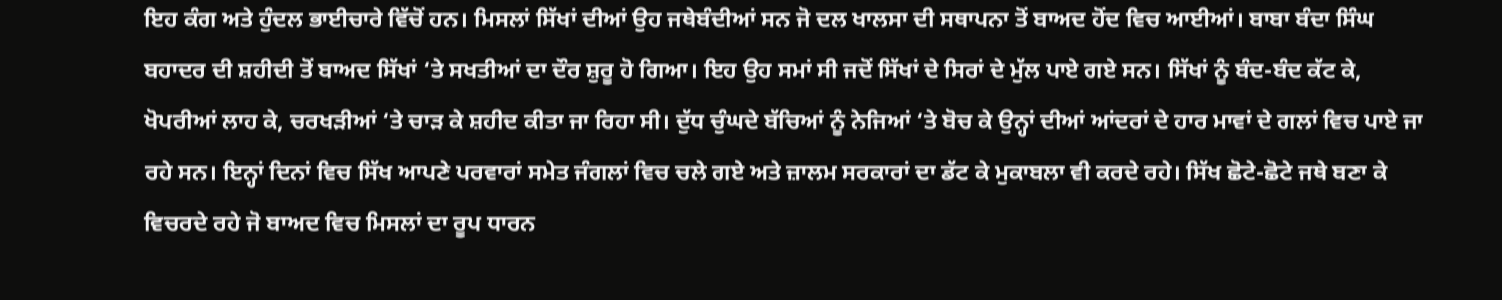ਇਹ ਕੰਗ ਅਤੇ ਹੁੰਦਲ ਭਾਈਚਾਰੇ ਵਿੱਚੋਂ ਹਨ। ਮਿਸਲਾਂ ਸਿੱਖਾਂ ਦੀਆਂ ਉਹ ਜਥੇਬੰਦੀਆਂ ਸਨ ਜੋ ਦਲ ਖਾਲਸਾ ਦੀ ਸਥਾਪਨਾ ਤੋਂ ਬਾਅਦ ਹੋਂਦ ਵਿਚ ਆਈਆਂ। ਬਾਬਾ ਬੰਦਾ ਸਿੰਘ ਬਹਾਦਰ ਦੀ ਸ਼ਹੀਦੀ ਤੋਂ ਬਾਅਦ ਸਿੱਖਾਂ ‘ਤੇ ਸਖਤੀਆਂ ਦਾ ਦੌਰ ਸ਼ੁਰੂ ਹੋ ਗਿਆ। ਇਹ ਉਹ ਸਮਾਂ ਸੀ ਜਦੋਂ ਸਿੱਖਾਂ ਦੇ ਸਿਰਾਂ ਦੇ ਮੁੱਲ ਪਾਏ ਗਏ ਸਨ। ਸਿੱਖਾਂ ਨੂੰ ਬੰਦ-ਬੰਦ ਕੱਟ ਕੇ, ਖੋਪਰੀਆਂ ਲਾਹ ਕੇ, ਚਰਖੜੀਆਂ ‘ਤੇ ਚਾੜ ਕੇ ਸ਼ਹੀਦ ਕੀਤਾ ਜਾ ਰਿਹਾ ਸੀ। ਦੁੱਧ ਚੁੰਘਦੇ ਬੱਚਿਆਂ ਨੂੰ ਨੇਜਿਆਂ ‘ਤੇ ਬੋਚ ਕੇ ਉਨ੍ਹਾਂ ਦੀਆਂ ਆਂਦਰਾਂ ਦੇ ਹਾਰ ਮਾਵਾਂ ਦੇ ਗਲਾਂ ਵਿਚ ਪਾਏ ਜਾ ਰਹੇ ਸਨ। ਇਨ੍ਹਾਂ ਦਿਨਾਂ ਵਿਚ ਸਿੱਖ ਆਪਣੇ ਪਰਵਾਰਾਂ ਸਮੇਤ ਜੰਗਲਾਂ ਵਿਚ ਚਲੇ ਗਏ ਅਤੇ ਜ਼ਾਲਮ ਸਰਕਾਰਾਂ ਦਾ ਡੱਟ ਕੇ ਮੁਕਾਬਲਾ ਵੀ ਕਰਦੇ ਰਹੇ। ਸਿੱਖ ਛੋਟੇ-ਛੋਟੇ ਜਥੇ ਬਣਾ ਕੇ ਵਿਚਰਦੇ ਰਹੇ ਜੋ ਬਾਅਦ ਵਿਚ ਮਿਸਲਾਂ ਦਾ ਰੂਪ ਧਾਰਨ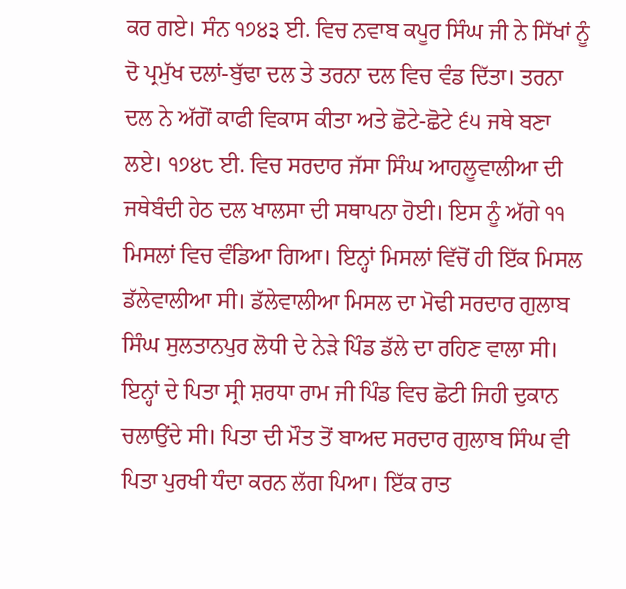ਕਰ ਗਏ। ਸੰਨ ੧੭੪੩ ਈ. ਵਿਚ ਨਵਾਬ ਕਪੂਰ ਸਿੰਘ ਜੀ ਨੇ ਸਿੱਖਾਂ ਨੂੰ ਦੋ ਪ੍ਰਮੁੱਖ ਦਲਾਂ-ਬੁੱਢਾ ਦਲ ਤੇ ਤਰਨਾ ਦਲ ਵਿਚ ਵੰਡ ਦਿੱਤਾ। ਤਰਨਾ ਦਲ ਨੇ ਅੱਗੋਂ ਕਾਫੀ ਵਿਕਾਸ ਕੀਤਾ ਅਤੇ ਛੋਟੇ-ਛੋਟੇ ੬੫ ਜਥੇ ਬਣਾ ਲਏ। ੧੭੪੮ ਈ. ਵਿਚ ਸਰਦਾਰ ਜੱਸਾ ਸਿੰਘ ਆਹਲੂਵਾਲੀਆ ਦੀ ਜਥੇਬੰਦੀ ਹੇਠ ਦਲ ਖਾਲਸਾ ਦੀ ਸਥਾਪਨਾ ਹੋਈ। ਇਸ ਨੂੰ ਅੱਗੇ ੧੧ ਮਿਸਲਾਂ ਵਿਚ ਵੰਡਿਆ ਗਿਆ। ਇਨ੍ਹਾਂ ਮਿਸਲਾਂ ਵਿੱਚੋਂ ਹੀ ਇੱਕ ਮਿਸਲ ਡੱਲੇਵਾਲੀਆ ਸੀ। ਡੱਲੇਵਾਲੀਆ ਮਿਸਲ ਦਾ ਮੋਢੀ ਸਰਦਾਰ ਗੁਲਾਬ ਸਿੰਘ ਸੁਲਤਾਨਪੁਰ ਲੋਧੀ ਦੇ ਨੇੜੇ ਪਿੰਡ ਡੱਲੇ ਦਾ ਰਹਿਣ ਵਾਲਾ ਸੀ। ਇਨ੍ਹਾਂ ਦੇ ਪਿਤਾ ਸ੍ਰੀ ਸ਼ਰਧਾ ਰਾਮ ਜੀ ਪਿੰਡ ਵਿਚ ਛੋਟੀ ਜਿਹੀ ਦੁਕਾਨ ਚਲਾਉਂਦੇ ਸੀ। ਪਿਤਾ ਦੀ ਮੌਤ ਤੋਂ ਬਾਅਦ ਸਰਦਾਰ ਗੁਲਾਬ ਸਿੰਘ ਵੀ ਪਿਤਾ ਪੁਰਖੀ ਧੰਦਾ ਕਰਨ ਲੱਗ ਪਿਆ। ਇੱਕ ਰਾਤ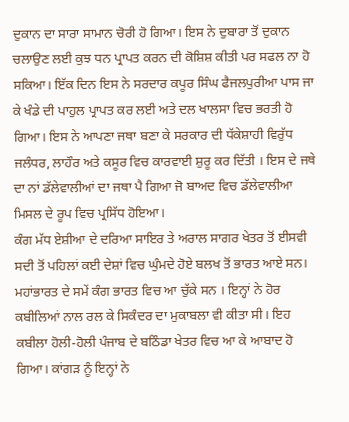ਦੁਕਾਨ ਦਾ ਸਾਰਾ ਸਾਮਾਨ ਚੋਰੀ ਹੋ ਗਿਆ। ਇਸ ਨੇ ਦੁਬਾਰਾ ਤੋਂ ਦੁਕਾਨ ਚਲਾਉਣ ਲਈ ਕੁਝ ਧਨ ਪ੍ਰਾਪਤ ਕਰਨ ਦੀ ਕੋਸ਼ਿਸ਼ ਕੀਤੀ ਪਰ ਸਫਲ ਨਾ ਹੋ ਸਕਿਆ। ਇੱਕ ਦਿਨ ਇਸ ਨੇ ਸਰਦਾਰ ਕਪੂਰ ਸਿੰਘ ਫੈਜਲਪੁਰੀਆ ਪਾਸ ਜਾ ਕੇ ਖੰਡੇ ਦੀ ਪਾਹੁਲ ਪ੍ਰਾਪਤ ਕਰ ਲਈ ਅਤੇ ਦਲ ਖਾਲਸਾ ਵਿਚ ਭਰਤੀ ਹੋ ਗਿਆ। ਇਸ ਨੇ ਆਪਣਾ ਜਥਾ ਬਣਾ ਕੇ ਸਰਕਾਰ ਦੀ ਧੱਕੇਸ਼ਾਹੀ ਵਿਰੁੱਧ ਜਲੰਧਰ, ਲਾਹੌਰ ਅਤੇ ਕਸੂਰ ਵਿਚ ਕਾਰਵਾਈ ਸ਼ੁਰੂ ਕਰ ਦਿੱਤੀ । ਇਸ ਦੇ ਜਥੇ ਦਾ ਨਾਂ ਡੱਲੇਵਾਲੀਆਂ ਦਾ ਜਥਾ ਪੈ ਗਿਆ ਜੋ ਬਾਅਦ ਵਿਚ ਡੱਲੇਵਾਲੀਆ ਮਿਸਲ ਦੇ ਰੂਪ ਵਿਚ ਪ੍ਰਸਿੱਧ ਹੋਇਆ।
ਕੰਗ ਮੱਧ ਏਸ਼ੀਆ ਦੇ ਦਰਿਆ ਸਾਇਰ ਤੇ ਅਰਾਲ ਸਾਗਰ ਖੇਤਰ ਤੋਂ ਈਸਵੀ ਸਦੀ ਤੋਂ ਪਹਿਲਾਂ ਕਈ ਦੇਸ਼ਾਂ ਵਿਚ ਘੁੰਮਦੇ ਹੋਏ ਬਲਖ ਤੋਂ ਭਾਰਤ ਆਏ ਸਨ। ਮਹਾਂਭਾਰਤ ਦੇ ਸਮੇਂ ਕੰਗ ਭਾਰਤ ਵਿਚ ਆ ਚੁੱਕੇ ਸਨ । ਇਨ੍ਹਾਂ ਨੇ ਹੋਰ ਕਬੀਲਿਆਂ ਨਾਲ ਰਲ ਕੇ ਸਿਕੰਦਰ ਦਾ ਮੁਕਾਬਲਾ ਵੀ ਕੀਤਾ ਸੀ। ਇਹ ਕਬੀਲਾ ਹੋਲੀ-ਹੋਲੀ ਪੰਜਾਬ ਦੇ ਬਠਿੰਡਾ ਖੇਤਰ ਵਿਚ ਆ ਕੇ ਆਬਾਦ ਹੋ ਗਿਆ। ਕਾਂਗੜ ਨੂੰ ਇਨ੍ਹਾਂ ਨੇ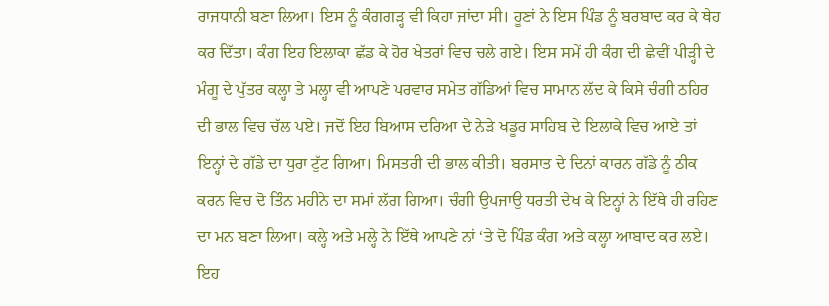ਰਾਜਧਾਨੀ ਬਣਾ ਲਿਆ। ਇਸ ਨੂੰ ਕੰਗਗੜ੍ਹ ਵੀ ਕਿਹਾ ਜਾਂਦਾ ਸੀ। ਹੂਣਾਂ ਨੇ ਇਸ ਪਿੰਡ ਨੂੰ ਬਰਬਾਦ ਕਰ ਕੇ ਥੇਹ ਕਰ ਦਿੱਤਾ। ਕੰਗ ਇਹ ਇਲਾਕਾ ਛੱਡ ਕੇ ਹੋਰ ਖੇਤਰਾਂ ਵਿਚ ਚਲੇ ਗਏ। ਇਸ ਸਮੇਂ ਹੀ ਕੰਗ ਦੀ ਛੇਵੀਂ ਪੀੜ੍ਹੀ ਦੇ ਮੰਗੂ ਦੇ ਪੁੱਤਰ ਕਲ੍ਹਾ ਤੇ ਮਲ੍ਹਾ ਵੀ ਆਪਣੇ ਪਰਵਾਰ ਸਮੇਤ ਗੱਡਿਆਂ ਵਿਚ ਸਾਮਾਨ ਲੱਦ ਕੇ ਕਿਸੇ ਚੰਗੀ ਠਹਿਰ ਦੀ ਭਾਲ ਵਿਚ ਚੱਲ ਪਏ। ਜਦੋਂ ਇਹ ਬਿਆਸ ਦਰਿਆ ਦੇ ਨੇੜੇ ਖਡੂਰ ਸਾਹਿਬ ਦੇ ਇਲਾਕੇ ਵਿਚ ਆਏ ਤਾਂ ਇਨ੍ਹਾਂ ਦੇ ਗੱਡੇ ਦਾ ਧੁਰਾ ਟੁੱਟ ਗਿਆ। ਮਿਸਤਰੀ ਦੀ ਭਾਲ ਕੀਤੀ। ਬਰਸਾਤ ਦੇ ਦਿਨਾਂ ਕਾਰਨ ਗੱਡੇ ਨੂੰ ਠੀਕ ਕਰਨ ਵਿਚ ਦੋ ਤਿੰਨ ਮਹੀਨੇ ਦਾ ਸਮਾਂ ਲੱਗ ਗਿਆ। ਚੰਗੀ ਉਪਜਾਉ ਧਰਤੀ ਦੇਖ ਕੇ ਇਨ੍ਹਾਂ ਨੇ ਇੱਥੇ ਹੀ ਰਹਿਣ ਦਾ ਮਨ ਬਣਾ ਲਿਆ। ਕਲ੍ਹੇ ਅਤੇ ਮਲ੍ਹੇ ਨੇ ਇੱਥੇ ਆਪਣੇ ਨਾਂ ‘ਤੇ ਦੋ ਪਿੰਡ ਕੰਗ ਅਤੇ ਕਲ੍ਹਾ ਆਬਾਦ ਕਰ ਲਏ। ਇਹ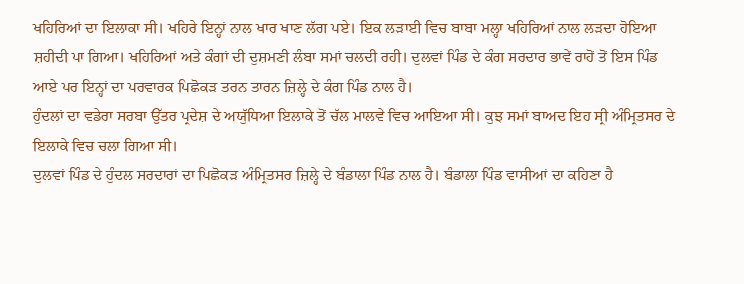ਖਹਿਰਿਆਂ ਦਾ ਇਲਾਕਾ ਸੀ। ਖਹਿਰੇ ਇਨ੍ਹਾਂ ਨਾਲ ਖਾਰ ਖਾਣ ਲੱਗ ਪਏ। ਇਕ ਲੜਾਈ ਵਿਚ ਬਾਬਾ ਮਲ੍ਹਾ ਖਹਿਰਿਆਂ ਨਾਲ ਲੜਦਾ ਹੋਇਆ ਸ਼ਹੀਦੀ ਪਾ ਗਿਆ। ਖਹਿਰਿਆਂ ਅਤੇ ਕੰਗਾਂ ਦੀ ਦੁਸ਼ਮਣੀ ਲੰਬਾ ਸਮਾਂ ਚਲਦੀ ਰਹੀ। ਦੁਲਵਾਂ ਪਿੰਡ ਦੇ ਕੰਗ ਸਰਦਾਰ ਭਾਵੇਂ ਰਾਹੋਂ ਤੋਂ ਇਸ ਪਿੰਡ ਆਏ ਪਰ ਇਨ੍ਹਾਂ ਦਾ ਪਰਵਾਰਕ ਪਿਛੋਕੜ ਤਰਨ ਤਾਰਨ ਜ਼ਿਲ੍ਹੇ ਦੇ ਕੰਗ ਪਿੰਡ ਨਾਲ ਹੈ।
ਹੁੰਦਲਾਂ ਦਾ ਵਡੇਰਾ ਸਰਬਾ ਉੱਤਰ ਪ੍ਰਦੇਸ਼ ਦੇ ਅਯੁੱਧਿਆ ਇਲਾਕੇ ਤੋਂ ਚੱਲ ਮਾਲਵੇ ਵਿਚ ਆਇਆ ਸੀ। ਕੁਝ ਸਮਾਂ ਬਾਅਦ ਇਹ ਸ੍ਰੀ ਅੰਮ੍ਰਿਤਸਰ ਦੇ ਇਲਾਕੇ ਵਿਚ ਚਲਾ ਗਿਆ ਸੀ।
ਦੁਲਵਾਂ ਪਿੰਡ ਦੇ ਹੁੰਦਲ ਸਰਦਾਰਾਂ ਦਾ ਪਿਛੋਕੜ ਅੰਮ੍ਰਿਤਸਰ ਜ਼ਿਲ੍ਹੇ ਦੇ ਬੰਡਾਲਾ ਪਿੰਡ ਨਾਲ ਹੈ। ਬੰਡਾਲਾ ਪਿੰਡ ਵਾਸੀਆਂ ਦਾ ਕਹਿਣਾ ਹੈ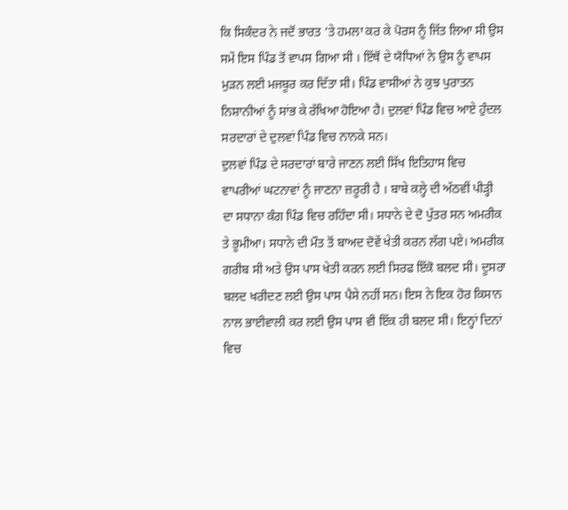ਕਿ ਸਿਕੰਦਰ ਨੇ ਜਦੋਂ ਭਾਰਤ ‘ਤੇ ਹਮਲਾ ਕਰ ਕੇ ਪੋਰਸ ਨੂੰ ਜਿੱਤ ਲਿਆ ਸੀ ਉਸ ਸਮੇਂ ਇਸ ਪਿੰਡ ਤੋਂ ਵਾਪਸ ਗਿਆ ਸੀ । ਇੱਥੋਂ ਦੇ ਯੋਧਿਆਂ ਨੇ ਉਸ ਨੂੰ ਵਾਪਸ ਮੁੜਨ ਲਈ ਮਜਬੂਰ ਕਰ ਦਿੱਤਾ ਸੀ। ਪਿੰਡ ਵਾਸੀਆਂ ਨੇ ਕੁਝ ਪੁਰਾਤਨ ਨਿਸ਼ਾਨੀਆਂ ਨੂੰ ਸਾਂਭ ਕੇ ਰੱਖਿਆ ਹੋਇਆ ਹੈ। ਦੁਲਵਾਂ ਪਿੰਡ ਵਿਚ ਆਏ ਹੁੰਦਲ ਸਰਦਾਰਾਂ ਦੇ ਦੁਲਵਾਂ ਪਿੰਡ ਵਿਚ ਨਾਨਕੇ ਸਨ।
ਦੁਲਵਾਂ ਪਿੰਡ ਦੇ ਸਰਦਾਰਾਂ ਬਾਰੇ ਜਾਣਨ ਲਈ ਸਿੱਖ ਇਤਿਹਾਸ ਵਿਚ ਵਾਪਰੀਆਂ ਘਟਨਾਵਾਂ ਨੂੰ ਜਾਣਨਾ ਜ਼ਰੂਰੀ ਹੈ । ਬਾਬੇ ਕਲ੍ਹੇ ਦੀ ਅੱਠਵੀਂ ਪੀੜ੍ਹੀ ਦਾ ਸਧਾਨਾ ਕੰਗ ਪਿੰਡ ਵਿਚ ਰਹਿੰਦਾ ਸੀ। ਸਧਾਨੇ ਦੇ ਦੋ ਪੁੱਤਰ ਸਨ ਅਮਰੀਕ ਤੇ ਭੂਮੀਆ। ਸਧਾਨੇ ਦੀ ਮੌਤ ਤੋਂ ਬਾਅਦ ਦੋਵੇਂ ਖੇਤੀ ਕਰਨ ਲੱਗ ਪਏ। ਅਮਰੀਕ ਗਰੀਬ ਸੀ ਅਤੇ ਉਸ ਪਾਸ ਖੇਤੀ ਕਰਨ ਲਈ ਸਿਰਫ ਇੱਕੋ ਬਲਦ ਸੀ। ਦੂਸਰਾ ਬਲਦ ਖਰੀਦਣ ਲਈ ਉਸ ਪਾਸ ਪੈਸੇ ਨਹੀਂ ਸਨ। ਇਸ ਨੇ ਇਕ ਹੋਰ ਕਿਸਾਨ ਨਾਲ ਭਾਈਵਾਲੀ ਕਰ ਲਈ ਉਸ ਪਾਸ ਵੀ ਇੱਕ ਹੀ ਬਲਦ ਸੀ। ਇਨ੍ਹਾਂ ਦਿਨਾਂ ਵਿਚ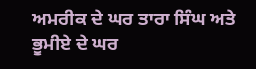ਅਮਰੀਕ ਦੇ ਘਰ ਤਾਰਾ ਸਿੰਘ ਅਤੇ ਭੂਮੀਏ ਦੇ ਘਰ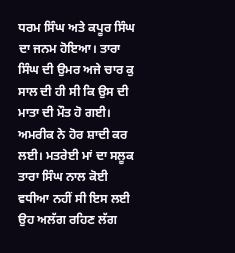ਧਰਮ ਸਿੰਘ ਅਤੇ ਕਪੂਰ ਸਿੰਘ ਦਾ ਜਨਮ ਹੋਇਆ। ਤਾਰਾ ਸਿੰਘ ਦੀ ਉਮਰ ਅਜੇ ਚਾਰ ਕੁ ਸਾਲ ਦੀ ਹੀ ਸੀ ਕਿ ਉਸ ਦੀ ਮਾਤਾ ਦੀ ਮੌਤ ਹੋ ਗਈ। ਅਮਰੀਕ ਨੇ ਹੋਰ ਸ਼ਾਦੀ ਕਰ ਲਈ। ਮਤਰੇਈ ਮਾਂ ਦਾ ਸਲੂਕ ਤਾਰਾ ਸਿੰਘ ਨਾਲ ਕੋਈ ਵਧੀਆ ਨਹੀਂ ਸੀ ਇਸ ਲਈ ਉਹ ਅਲੱਗ ਰਹਿਣ ਲੱਗ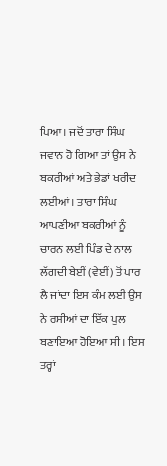ਪਿਆ। ਜਦੋਂ ਤਾਰਾ ਸਿੰਘ ਜਵਾਨ ਹੋ ਗਿਆ ਤਾਂ ਉਸ ਨੇ ਬਕਰੀਆਂ ਅਤੇ ਭੇਡਾਂ ਖਰੀਦ ਲਈਆਂ। ਤਾਰਾ ਸਿੰਘ ਆਪਣੀਆ ਬਕਰੀਆਂ ਨੂੰ ਚਾਰਨ ਲਈ ਪਿੰਡ ਦੇ ਨਾਲ ਲੱਗਦੀ ਬੇਈਂ (ਵੇਈਂ) ਤੋਂ ਪਾਰ ਲੈ ਜਾਂਦਾ ਇਸ ਕੰਮ ਲਈ ਉਸ ਨੇ ਰਸੀਆਂ ਦਾ ਇੱਕ ਪੁਲ ਬਣਾਇਆ ਹੋਇਆ ਸੀ। ਇਸ ਤਰ੍ਹਾਂ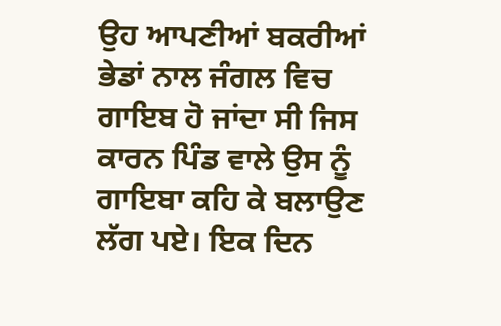ਉਹ ਆਪਣੀਆਂ ਬਕਰੀਆਂ ਭੇਡਾਂ ਨਾਲ ਜੰਗਲ ਵਿਚ ਗਾਇਬ ਹੋ ਜਾਂਦਾ ਸੀ ਜਿਸ ਕਾਰਨ ਪਿੰਡ ਵਾਲੇ ਉਸ ਨੂੰ ਗਾਇਬਾ ਕਹਿ ਕੇ ਬਲਾਉਣ ਲੱਗ ਪਏ। ਇਕ ਦਿਨ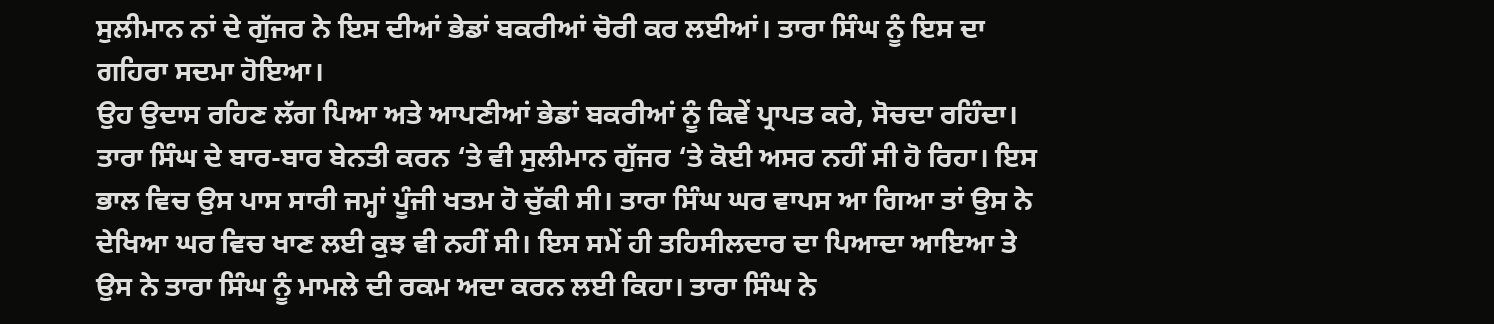ਸੁਲੀਮਾਨ ਨਾਂ ਦੇ ਗੁੱਜਰ ਨੇ ਇਸ ਦੀਆਂ ਭੇਡਾਂ ਬਕਰੀਆਂ ਚੋਰੀ ਕਰ ਲਈਆਂ। ਤਾਰਾ ਸਿੰਘ ਨੂੰ ਇਸ ਦਾ ਗਹਿਰਾ ਸਦਮਾ ਹੋਇਆ।
ਉਹ ਉਦਾਸ ਰਹਿਣ ਲੱਗ ਪਿਆ ਅਤੇ ਆਪਣੀਆਂ ਭੇਡਾਂ ਬਕਰੀਆਂ ਨੂੰ ਕਿਵੇਂ ਪ੍ਰਾਪਤ ਕਰੇ, ਸੋਚਦਾ ਰਹਿੰਦਾ। ਤਾਰਾ ਸਿੰਘ ਦੇ ਬਾਰ-ਬਾਰ ਬੇਨਤੀ ਕਰਨ ‘ਤੇ ਵੀ ਸੁਲੀਮਾਨ ਗੁੱਜਰ ‘ਤੇ ਕੋਈ ਅਸਰ ਨਹੀਂ ਸੀ ਹੋ ਰਿਹਾ। ਇਸ ਭਾਲ ਵਿਚ ਉਸ ਪਾਸ ਸਾਰੀ ਜਮ੍ਹਾਂ ਪੂੰਜੀ ਖਤਮ ਹੋ ਚੁੱਕੀ ਸੀ। ਤਾਰਾ ਸਿੰਘ ਘਰ ਵਾਪਸ ਆ ਗਿਆ ਤਾਂ ਉਸ ਨੇ ਦੇਖਿਆ ਘਰ ਵਿਚ ਖਾਣ ਲਈ ਕੁਝ ਵੀ ਨਹੀਂ ਸੀ। ਇਸ ਸਮੇਂ ਹੀ ਤਹਿਸੀਲਦਾਰ ਦਾ ਪਿਆਦਾ ਆਇਆ ਤੇ ਉਸ ਨੇ ਤਾਰਾ ਸਿੰਘ ਨੂੰ ਮਾਮਲੇ ਦੀ ਰਕਮ ਅਦਾ ਕਰਨ ਲਈ ਕਿਹਾ। ਤਾਰਾ ਸਿੰਘ ਨੇ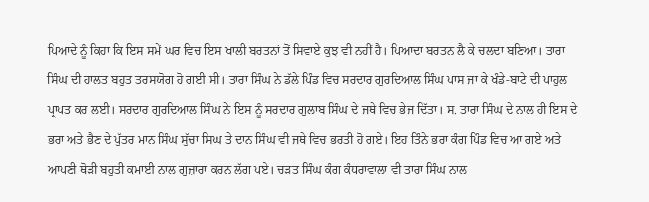ਪਿਆਦੇ ਨੂੰ ਕਿਹਾ ਕਿ ਇਸ ਸਮੇਂ ਘਰ ਵਿਚ ਇਸ ਖਾਲੀ ਬਰਤਨਾਂ ਤੋਂ ਸਿਵਾਏ ਕੁਝ ਵੀ ਨਹੀਂ ਹੈ। ਪਿਆਦਾ ਬਰਤਨ ਲੈ ਕੇ ਚਲਦਾ ਬਣਿਆ। ਤਾਰਾ ਸਿੰਘ ਦੀ ਹਾਲਤ ਬਹੁਤ ਤਰਸਯੋਗ ਹੋ ਗਈ ਸੀ। ਤਾਰਾ ਸਿੰਘ ਨੇ ਡੱਲੇ ਪਿੰਡ ਵਿਚ ਸਰਦਾਰ ਗੁਰਦਿਆਲ ਸਿੰਘ ਪਾਸ ਜਾ ਕੇ ਖੰਡੇ-ਬਾਟੇ ਦੀ ਪਾਹੁਲ ਪ੍ਰਾਪਤ ਕਰ ਲਈ। ਸਰਦਾਰ ਗੁਰਦਿਆਲ ਸਿੰਘ ਨੇ ਇਸ ਨੂੰ ਸਰਦਾਰ ਗੁਲਾਬ ਸਿੰਘ ਦੇ ਜਥੇ ਵਿਚ ਭੇਜ ਦਿੱਤਾ। ਸ. ਤਾਰਾ ਸਿੰਘ ਦੇ ਨਾਲ ਹੀ ਇਸ ਦੇ ਭਰਾ ਅਤੇ ਭੈਣ ਦੇ ਪੁੱਤਰ ਮਾਨ ਸਿੰਘ ਸੁੱਚਾ ਸਿਘ ਤੇ ਦਾਨ ਸਿੰਘ ਵੀ ਜਥੇ ਵਿਚ ਭਰਤੀ ਹੋ ਗਏ। ਇਹ ਤਿੰਨੇ ਭਰਾ ਕੰਗ ਪਿੰਡ ਵਿਚ ਆ ਗਏ ਅਤੇ ਆਪਣੀ ਥੋੜੀ ਬਹੁਤੀ ਕਮਾਈ ਨਾਲ ਗੁਜ਼ਾਰਾ ਕਰਨ ਲੱਗ ਪਏ। ਚੜਤ ਸਿੰਘ ਕੰਗ ਕੰਧਰਾਵਾਲਾ ਵੀ ਤਾਰਾ ਸਿੰਘ ਨਾਲ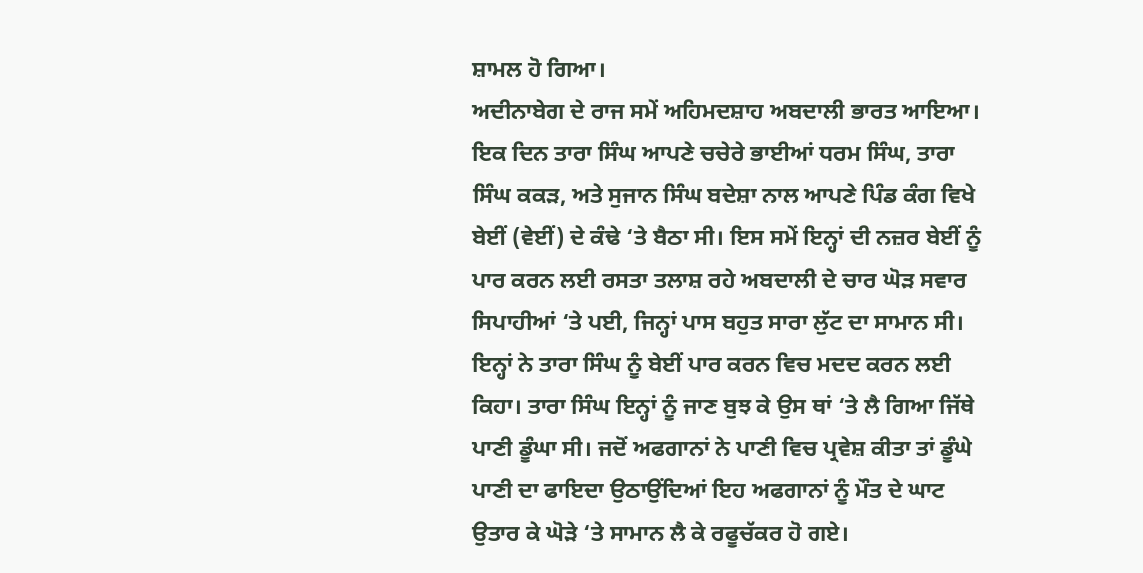ਸ਼ਾਮਲ ਹੋ ਗਿਆ।
ਅਦੀਨਾਬੇਗ ਦੇ ਰਾਜ ਸਮੇਂ ਅਹਿਮਦਸ਼ਾਹ ਅਬਦਾਲੀ ਭਾਰਤ ਆਇਆ। ਇਕ ਦਿਨ ਤਾਰਾ ਸਿੰਘ ਆਪਣੇ ਚਚੇਰੇ ਭਾਈਆਂ ਧਰਮ ਸਿੰਘ, ਤਾਰਾ ਸਿੰਘ ਕਕੜ, ਅਤੇ ਸੁਜਾਨ ਸਿੰਘ ਬਦੇਸ਼ਾ ਨਾਲ ਆਪਣੇ ਪਿੰਡ ਕੰਗ ਵਿਖੇ ਬੇਈਂ (ਵੇਈਂ) ਦੇ ਕੰਢੇ ‘ਤੇ ਬੈਠਾ ਸੀ। ਇਸ ਸਮੇਂ ਇਨ੍ਹਾਂ ਦੀ ਨਜ਼ਰ ਬੇਈਂ ਨੂੰ ਪਾਰ ਕਰਨ ਲਈ ਰਸਤਾ ਤਲਾਸ਼ ਰਹੇ ਅਬਦਾਲੀ ਦੇ ਚਾਰ ਘੋੜ ਸਵਾਰ ਸਿਪਾਹੀਆਂ ‘ਤੇ ਪਈ, ਜਿਨ੍ਹਾਂ ਪਾਸ ਬਹੁਤ ਸਾਰਾ ਲੁੱਟ ਦਾ ਸਾਮਾਨ ਸੀ। ਇਨ੍ਹਾਂ ਨੇ ਤਾਰਾ ਸਿੰਘ ਨੂੰ ਬੇਈਂ ਪਾਰ ਕਰਨ ਵਿਚ ਮਦਦ ਕਰਨ ਲਈ ਕਿਹਾ। ਤਾਰਾ ਸਿੰਘ ਇਨ੍ਹਾਂ ਨੂੰ ਜਾਣ ਬੁਝ ਕੇ ਉਸ ਥਾਂ ‘ਤੇ ਲੈ ਗਿਆ ਜਿੱਥੇ ਪਾਣੀ ਡੂੰਘਾ ਸੀ। ਜਦੋਂ ਅਫਗਾਨਾਂ ਨੇ ਪਾਣੀ ਵਿਚ ਪ੍ਰਵੇਸ਼ ਕੀਤਾ ਤਾਂ ਡੂੰਘੇ ਪਾਣੀ ਦਾ ਫਾਇਦਾ ਉਠਾਉਂਦਿਆਂ ਇਹ ਅਫਗਾਨਾਂ ਨੂੰ ਮੌਤ ਦੇ ਘਾਟ ਉਤਾਰ ਕੇ ਘੋੜੇ ‘ਤੇ ਸਾਮਾਨ ਲੈ ਕੇ ਰਫੂਚੱਕਰ ਹੋ ਗਏ।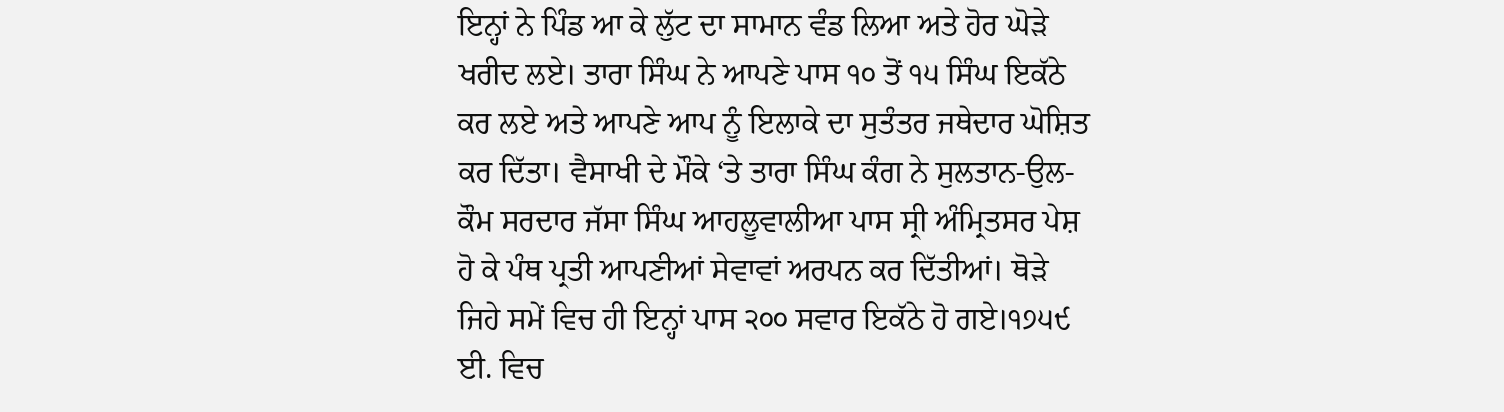ਇਨ੍ਹਾਂ ਨੇ ਪਿੰਡ ਆ ਕੇ ਲੁੱਟ ਦਾ ਸਾਮਾਨ ਵੰਡ ਲਿਆ ਅਤੇ ਹੋਰ ਘੋੜੇ ਖਰੀਦ ਲਏ। ਤਾਰਾ ਸਿੰਘ ਨੇ ਆਪਣੇ ਪਾਸ ੧੦ ਤੋਂ ੧੫ ਸਿੰਘ ਇਕੱਠੇ ਕਰ ਲਏ ਅਤੇ ਆਪਣੇ ਆਪ ਨੂੰ ਇਲਾਕੇ ਦਾ ਸੁਤੰਤਰ ਜਥੇਦਾਰ ਘੋਸ਼ਿਤ ਕਰ ਦਿੱਤਾ। ਵੈਸਾਖੀ ਦੇ ਮੌਕੇ ‘ਤੇ ਤਾਰਾ ਸਿੰਘ ਕੰਗ ਨੇ ਸੁਲਤਾਨ-ਉਲ-ਕੌਮ ਸਰਦਾਰ ਜੱਸਾ ਸਿੰਘ ਆਹਲੂਵਾਲੀਆ ਪਾਸ ਸ੍ਰੀ ਅੰਮ੍ਰਿਤਸਰ ਪੇਸ਼ ਹੋ ਕੇ ਪੰਥ ਪ੍ਰਤੀ ਆਪਣੀਆਂ ਸੇਵਾਵਾਂ ਅਰਪਨ ਕਰ ਦਿੱਤੀਆਂ। ਥੋੜੇ ਜਿਹੇ ਸਮੇਂ ਵਿਚ ਹੀ ਇਨ੍ਹਾਂ ਪਾਸ ੨੦੦ ਸਵਾਰ ਇਕੱਠੇ ਹੋ ਗਏ।੧੭੫੯ ਈ. ਵਿਚ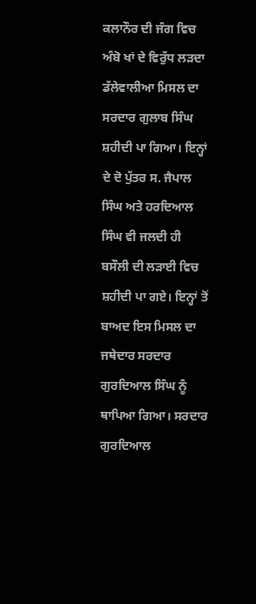ਕਲਾਨੌਰ ਦੀ ਜੰਗ ਵਿਚ ਅੰਬੋ ਖਾਂ ਦੇ ਵਿਰੁੱਧ ਲੜਦਾ ਡੱਲੇਵਾਲੀਆ ਮਿਸਲ ਦਾ ਸਰਦਾਰ ਗੁਲਾਬ ਸਿੰਘ ਸ਼ਹੀਦੀ ਪਾ ਗਿਆ। ਇਨ੍ਹਾਂ ਦੇ ਦੋ ਪੁੱਤਰ ਸ. ਜੈਪਾਲ ਸਿੰਘ ਅਤੇ ਹਰਦਿਆਲ ਸਿੰਘ ਵੀ ਜਲਦੀ ਹੀ ਬਸੌਲੀ ਦੀ ਲੜਾਈ ਵਿਚ ਸ਼ਹੀਦੀ ਪਾ ਗਏ। ਇਨ੍ਹਾਂ ਤੋਂ ਬਾਅਦ ਇਸ ਮਿਸਲ ਦਾ ਜਥੇਦਾਰ ਸਰਦਾਰ ਗੁਰਦਿਆਲ ਸਿੰਘ ਨੂੰ ਥਾਪਿਆ ਗਿਆ। ਸਰਦਾਰ ਗੁਰਦਿਆਲ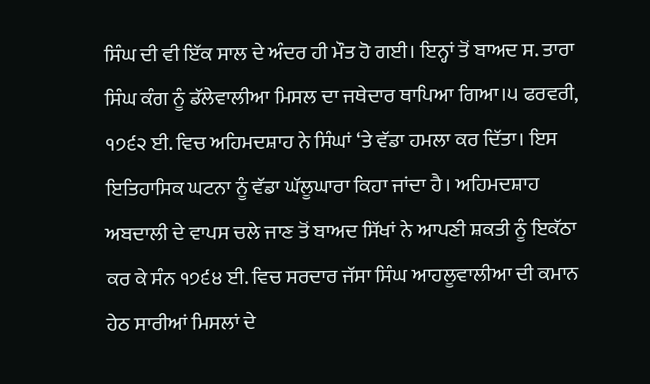ਸਿੰਘ ਦੀ ਵੀ ਇੱਕ ਸਾਲ ਦੇ ਅੰਦਰ ਹੀ ਮੌਤ ਹੋ ਗਈ। ਇਨ੍ਹਾਂ ਤੋਂ ਬਾਅਦ ਸ. ਤਾਰਾ ਸਿੰਘ ਕੰਗ ਨੂੰ ਡੱਲੇਵਾਲੀਆ ਮਿਸਲ ਦਾ ਜਥੇਦਾਰ ਥਾਪਿਆ ਗਿਆ।੫ ਫਰਵਰੀ, ੧੭੬੨ ਈ. ਵਿਚ ਅਹਿਮਦਸ਼ਾਹ ਨੇ ਸਿੰਘਾਂ ‘ਤੇ ਵੱਡਾ ਹਮਲਾ ਕਰ ਦਿੱਤਾ। ਇਸ ਇਤਿਹਾਸਿਕ ਘਟਨਾ ਨੂੰ ਵੱਡਾ ਘੱਲੂਘਾਰਾ ਕਿਹਾ ਜਾਂਦਾ ਹੈ। ਅਹਿਮਦਸ਼ਾਹ ਅਬਦਾਲੀ ਦੇ ਵਾਪਸ ਚਲੇ ਜਾਣ ਤੋਂ ਬਾਅਦ ਸਿੱਖਾਂ ਨੇ ਆਪਣੀ ਸ਼ਕਤੀ ਨੂੰ ਇਕੱਠਾ ਕਰ ਕੇ ਸੰਨ ੧੭੬੪ ਈ. ਵਿਚ ਸਰਦਾਰ ਜੱਸਾ ਸਿੰਘ ਆਹਲੂਵਾਲੀਆ ਦੀ ਕਮਾਨ ਹੇਠ ਸਾਰੀਆਂ ਮਿਸਲਾਂ ਦੇ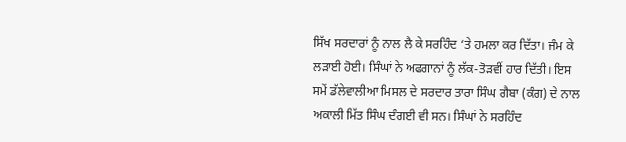ਸਿੱਖ ਸਰਦਾਰਾਂ ਨੂੰ ਨਾਲ ਲੈ ਕੇ ਸਰਹਿੰਦ ‘ਤੇ ਹਮਲਾ ਕਰ ਦਿੱਤਾ। ਜੰਮ ਕੇ ਲੜਾਈ ਹੋਈ। ਸਿੰਘਾਂ ਨੇ ਅਫਗਾਨਾਂ ਨੂੰ ਲੱਕ-ਤੋੜਵੀਂ ਹਾਰ ਦਿੱਤੀ। ਇਸ ਸਮੇਂ ਡੱਲੇਵਾਲੀਆ ਮਿਸਲ ਦੇ ਸਰਦਾਰ ਤਾਰਾ ਸਿੰਘ ਗੈਬਾ (ਕੰਗ) ਦੇ ਨਾਲ ਅਕਾਲੀ ਮਿੱਤ ਸਿੰਘ ਦੰਗਈ ਵੀ ਸਨ। ਸਿੰਘਾਂ ਨੇ ਸਰਹਿੰਦ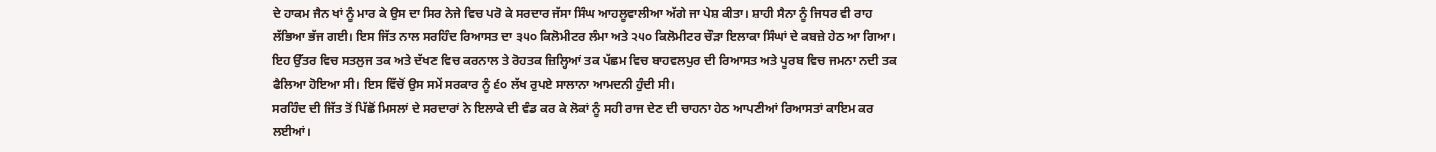ਦੇ ਹਾਕਮ ਜੈਨ ਖਾਂ ਨੂੰ ਮਾਰ ਕੇ ਉਸ ਦਾ ਸਿਰ ਨੇਜੇ ਵਿਚ ਪਰੋ ਕੇ ਸਰਦਾਰ ਜੱਸਾ ਸਿੰਘ ਆਹਲੂਵਾਲੀਆ ਅੱਗੇ ਜਾ ਪੇਸ਼ ਕੀਤਾ। ਸ਼ਾਹੀ ਸੈਨਾ ਨੂੰ ਜਿਧਰ ਵੀ ਰਾਹ ਲੱਭਿਆ ਭੱਜ ਗਈ। ਇਸ ਜਿੱਤ ਨਾਲ ਸਰਹਿੰਦ ਰਿਆਸਤ ਦਾ ੩੫੦ ਕਿਲੋਮੀਟਰ ਲੰਮਾ ਅਤੇ ੨੫੦ ਕਿਲੋਮੀਟਰ ਚੌੜਾ ਇਲਾਕਾ ਸਿੰਘਾਂ ਦੇ ਕਬਜ਼ੇ ਹੇਠ ਆ ਗਿਆ। ਇਹ ਉੱਤਰ ਵਿਚ ਸਤਲੁਜ ਤਕ ਅਤੇ ਦੱਖਣ ਵਿਚ ਕਰਨਾਲ ਤੇ ਰੋਹਤਕ ਜ਼ਿਲ੍ਹਿਆਂ ਤਕ ਪੱਛਮ ਵਿਚ ਬਾਹਵਲਪੁਰ ਦੀ ਰਿਆਸਤ ਅਤੇ ਪੂਰਬ ਵਿਚ ਜਮਨਾ ਨਦੀ ਤਕ ਫੈਲਿਆ ਹੋਇਆ ਸੀ। ਇਸ ਵਿੱਚੋਂ ਉਸ ਸਮੇਂ ਸਰਕਾਰ ਨੂੰ ੬੦ ਲੱਖ ਰੁਪਏ ਸਾਲਾਨਾ ਆਮਦਨੀ ਹੁੰਦੀ ਸੀ।
ਸਰਹਿੰਦ ਦੀ ਜਿੱਤ ਤੋਂ ਪਿੱਛੋਂ ਮਿਸਲਾਂ ਦੇ ਸਰਦਾਰਾਂ ਨੇ ਇਲਾਕੇ ਦੀ ਵੰਡ ਕਰ ਕੇ ਲੋਕਾਂ ਨੂੰ ਸਹੀ ਰਾਜ ਦੇਣ ਦੀ ਚਾਹਨਾ ਹੇਠ ਆਪਣੀਆਂ ਰਿਆਸਤਾਂ ਕਾਇਮ ਕਰ ਲਈਆਂ।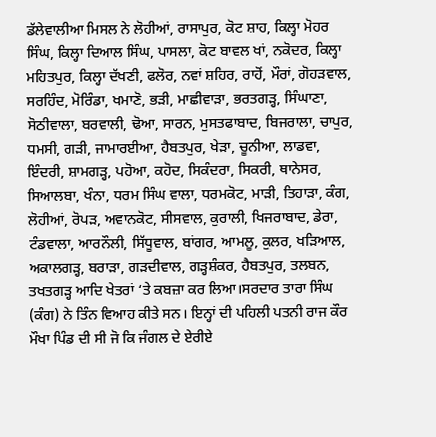ਡੱਲੇਵਾਲੀਆ ਮਿਸਲ ਨੇ ਲੋਹੀਆਂ, ਰਾਸਾਪੁਰ, ਕੋਟ ਸ਼ਾਹ, ਕਿਲ੍ਹਾ ਮੋਹਰ ਸਿੰਘ, ਕਿਲ੍ਹਾ ਦਿਆਲ ਸਿੰਘ, ਪਾਸਲਾ, ਕੋਟ ਬਾਵਲ ਖਾਂ, ਨਕੋਦਰ, ਕਿਲ੍ਹਾ ਮਹਿਤਪੁਰ, ਕਿਲ੍ਹਾ ਦੱਖਣੀ, ਫਲੋਰ, ਨਵਾਂ ਸ਼ਹਿਰ, ਰਾਹੋਂ, ਮੌਰਾਂ, ਗੋਹੜਵਾਲ, ਸਰਹਿੰਦ, ਮੋਰਿੰਡਾ, ਖਮਾਣੋ, ਭੜੀ, ਮਾਛੀਵਾੜਾ, ਭਰਤਗੜ੍ਹ, ਸਿੰਘਾਣਾ, ਸੋਠੀਵਾਲਾ, ਬਰਵਾਲੀ, ਢੋਆ, ਸਾਰਨ, ਮੁਸਤਫਾਬਾਦ, ਬਿਜਰਾਲਾ, ਚਾਪੁਰ, ਧਮਸੀ, ਗੜੀ, ਜਾਮਾਰਈਆ, ਹੈਬਤਪੁਰ, ਖੇੜਾ, ਚੂਨੀਆ, ਲਾਡਵਾ, ਇੰਦਰੀ, ਸ਼ਾਮਗੜ੍ਹ, ਪਹੋਆ, ਕਹੋਦ, ਸਿਕੰਦਰਾ, ਸਿਕਰੀ, ਥਾਨੇਸਰ, ਸਿਆਲਬਾ, ਖੰਨਾ, ਧਰਮ ਸਿੰਘ ਵਾਲਾ, ਧਰਮਕੋਟ, ਮਾੜੀ, ਤਿਹਾੜਾ, ਕੰਗ, ਲੋਹੀਆਂ, ਰੋਪੜ, ਅਵਾਨਕੋਟ, ਸੀਸਵਾਲ, ਕੁਰਾਲੀ, ਖਿਜਰਾਬਾਦ, ਡੇਰਾ, ਟੰਡਵਾਲਾ, ਆਰਨੌਲੀ, ਸਿੱਧੂਵਾਲ, ਬਾਂਗਰ, ਆਮਲੂ, ਕੁਲਰ, ਖੜਿਆਲ, ਅਕਾਲਗੜ੍ਹ, ਬਰਾੜਾ, ਗੜਦੀਵਾਲ, ਗੜ੍ਹਸ਼ੰਕਰ, ਹੈਬਤਪੁਰ, ਤਲਬਨ, ਤਖਤਗੜ੍ਹ ਆਦਿ ਖੇਤਰਾਂ ‘ਤੇ ਕਬਜ਼ਾ ਕਰ ਲਿਆ।ਸਰਦਾਰ ਤਾਰਾ ਸਿੰਘ (ਕੰਗ) ਨੇ ਤਿੰਨ ਵਿਆਹ ਕੀਤੇ ਸਨ। ਇਨ੍ਹਾਂ ਦੀ ਪਹਿਲੀ ਪਤਨੀ ਰਾਜ ਕੌਰ ਮੌਖਾ ਪਿੰਡ ਦੀ ਸੀ ਜੋ ਕਿ ਜੰਗਲ ਦੇ ਏਰੀਏ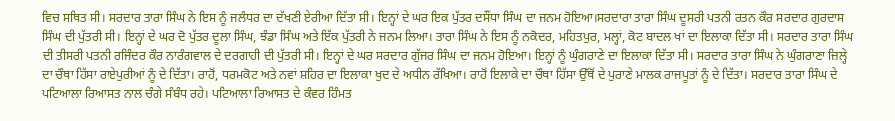ਵਿਚ ਸਥਿਤ ਸੀ। ਸਰਦਾਰ ਤਾਰਾ ਸਿੰਘ ਨੇ ਇਸ ਨੂੰ ਜਲੰਧਰ ਦਾ ਦੱਖਣੀ ਏਰੀਆ ਦਿੱਤਾ ਸੀ। ਇਨ੍ਹਾਂ ਦੇ ਘਰ ਇਕ ਪੁੱਤਰ ਦਸੌਂਧਾ ਸਿੰਘ ਦਾ ਜਨਮ ਹੋਇਆ।ਸਰਦਾਰਾ ਤਾਰਾ ਸਿੰਘ ਦੂਸਰੀ ਪਤਨੀ ਰਤਨ ਕੌਰ ਸਰਦਾਰ ਗੁਰਦਾਸ ਸਿੰਘ ਦੀ ਪੁੱਤਰੀ ਸੀ। ਇਨ੍ਹਾਂ ਦੇ ਘਰ ਦੋ ਪੁੱਤਰ ਦੂਲਾ ਸਿੰਘ, ਝੰਡਾ ਸਿੰਘ ਅਤੇ ਇੱਕ ਪੁੱਤਰੀ ਨੇ ਜਨਮ ਲਿਆ। ਤਾਰਾ ਸਿੰਘ ਨੇ ਇਸ ਨੂੰ ਨਕੋਦਰ, ਮਹਿਤਪੁਰ, ਮਲ੍ਹਾਂ, ਕੋਟ ਬਾਦਲ ਖਾਂ ਦਾ ਇਲਾਕਾ ਦਿੱਤਾ ਸੀ। ਸਰਦਾਰ ਤਾਰਾ ਸਿੰਘ ਦੀ ਤੀਸਰੀ ਪਤਨੀ ਰਜਿੰਦਰ ਕੌਰ ਨਾਰੰਗਵਾਲ ਦੇ ਦਰਗਾਹੀ ਦੀ ਪੁੱਤਰੀ ਸੀ। ਇਨ੍ਹਾਂ ਦੇ ਘਰ ਸਰਦਾਰ ਗੁੱਜਰ ਸਿੰਘ ਦਾ ਜਨਮ ਹੋਇਆ। ਇਨ੍ਹਾਂ ਨੂੰ ਘੁੰਗਰਾਣੇ ਦਾ ਇਲਾਕਾ ਦਿੱਤਾ ਸੀ। ਸਰਦਾਰ ਤਾਰਾ ਸਿੰਘ ਨੇ ਘੁੰਗਰਾਣਾ ਜ਼ਿਲ੍ਹੇ ਦਾ ਚੌਥਾ ਹਿੱਸਾ ਰਾਏਪੁਰੀਆਂ ਨੂੰ ਦੇ ਦਿੱਤਾ। ਰਾਹੋਂ, ਧਰਮਕੋਟ ਅਤੇ ਨਵਾਂ ਸ਼ਹਿਰ ਦਾ ਇਲਾਕਾ ਖੁਦ ਦੇ ਅਧੀਨ ਰੱਖਿਆ। ਰਾਹੋਂ ਇਲਾਕੇ ਦਾ ਚੌਥਾ ਹਿੱਸਾ ਉੱਥੋਂ ਦੇ ਪੁਰਾਣੇ ਮਾਲਕ ਰਾਜਪੂਤਾਂ ਨੂੰ ਦੇ ਦਿੱਤਾ। ਸਰਦਾਰ ਤਾਰਾ ਸਿੰਘ ਦੇ ਪਟਿਆਲਾ ਰਿਆਸਤ ਨਾਲ ਚੰਗੇ ਸੰਬੰਧ ਰਹੇ। ਪਟਿਆਲਾ ਰਿਆਸਤ ਦੇ ਕੰਵਰ ਹਿੰਮਤ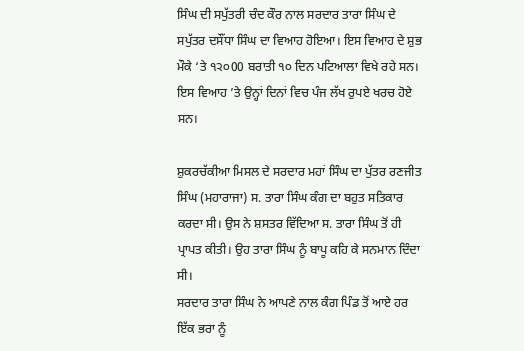ਸਿੰਘ ਦੀ ਸਪੁੱਤਰੀ ਚੰਦ ਕੌਰ ਨਾਲ ਸਰਦਾਰ ਤਾਰਾ ਸਿੰਘ ਦੇ ਸਪੁੱਤਰ ਦਸੌਂਧਾ ਸਿੰਘ ਦਾ ਵਿਆਹ ਹੋਇਆ। ਇਸ ਵਿਆਹ ਦੇ ਸ਼ੁਭ ਮੌਕੇ ‘ਤੇ ੧੨੦00 ਬਰਾਤੀ ੧੦ ਦਿਨ ਪਟਿਆਲਾ ਵਿਖੇ ਰਹੇ ਸਨ। ਇਸ ਵਿਆਹ ’ਤੇ ਉਨ੍ਹਾਂ ਦਿਨਾਂ ਵਿਚ ਪੰਜ ਲੱਖ ਰੁਪਏ ਖਰਚ ਹੋਏ ਸਨ।

ਸ਼ੁਕਰਚੱਕੀਆ ਮਿਸਲ ਦੇ ਸਰਦਾਰ ਮਹਾਂ ਸਿੰਘ ਦਾ ਪੁੱਤਰ ਰਣਜੀਤ ਸਿੰਘ (ਮਹਾਰਾਜਾ) ਸ. ਤਾਰਾ ਸਿੰਘ ਕੰਗ ਦਾ ਬਹੁਤ ਸਤਿਕਾਰ ਕਰਦਾ ਸੀ। ਉਸ ਨੇ ਸ਼ਸਤਰ ਵਿੱਦਿਆ ਸ. ਤਾਰਾ ਸਿੰਘ ਤੋਂ ਹੀ ਪ੍ਰਾਪਤ ਕੀਤੀ। ਉਹ ਤਾਰਾ ਸਿੰਘ ਨੂੰ ਬਾਪੂ ਕਹਿ ਕੇ ਸਨਮਾਨ ਦਿੰਦਾ ਸੀ।
ਸਰਦਾਰ ਤਾਰਾ ਸਿੰਘ ਨੇ ਆਪਣੇ ਨਾਲ ਕੰਗ ਪਿੰਡ ਤੋਂ ਆਏ ਹਰ ਇੱਕ ਭਰਾ ਨੂੰ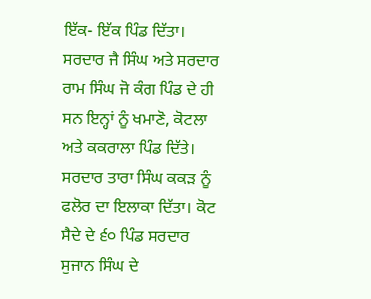ਇੱਕ- ਇੱਕ ਪਿੰਡ ਦਿੱਤਾ। ਸਰਦਾਰ ਜੈ ਸਿੰਘ ਅਤੇ ਸਰਦਾਰ ਰਾਮ ਸਿੰਘ ਜੋ ਕੰਗ ਪਿੰਡ ਦੇ ਹੀ ਸਨ ਇਨ੍ਹਾਂ ਨੂੰ ਖਮਾਣੋ, ਕੋਟਲਾ ਅਤੇ ਕਕਰਾਲਾ ਪਿੰਡ ਦਿੱਤੇ। ਸਰਦਾਰ ਤਾਰਾ ਸਿੰਘ ਕਕੜ ਨੂੰ ਫਲੋਰ ਦਾ ਇਲਾਕਾ ਦਿੱਤਾ। ਕੋਟ ਸੈਦੇ ਦੇ ੬੦ ਪਿੰਡ ਸਰਦਾਰ ਸੁਜਾਨ ਸਿੰਘ ਦੇ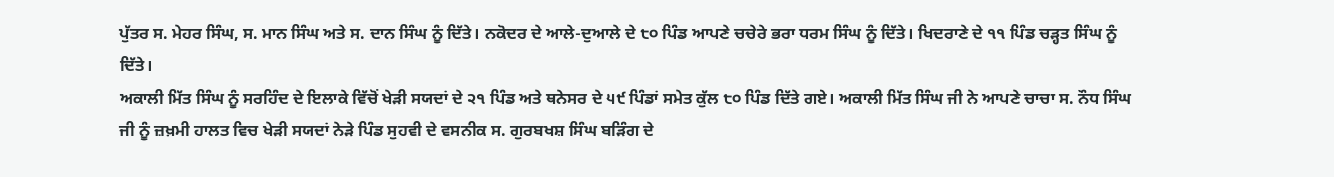ਪੁੱਤਰ ਸ. ਮੇਹਰ ਸਿੰਘ, ਸ. ਮਾਨ ਸਿੰਘ ਅਤੇ ਸ. ਦਾਨ ਸਿੰਘ ਨੂੰ ਦਿੱਤੇ। ਨਕੋਦਰ ਦੇ ਆਲੇ-ਦੁਆਲੇ ਦੇ ੮੦ ਪਿੰਡ ਆਪਣੇ ਚਚੇਰੇ ਭਰਾ ਧਰਮ ਸਿੰਘ ਨੂੰ ਦਿੱਤੇ। ਖਿਦਰਾਣੇ ਦੇ ੧੧ ਪਿੰਡ ਚੜ੍ਹਤ ਸਿੰਘ ਨੂੰ ਦਿੱਤੇ।
ਅਕਾਲੀ ਮਿੱਤ ਸਿੰਘ ਨੂੰ ਸਰਹਿੰਦ ਦੇ ਇਲਾਕੇ ਵਿੱਚੋਂ ਖੇੜੀ ਸਯਦਾਂ ਦੇ ੨੧ ਪਿੰਡ ਅਤੇ ਥਨੇਸਰ ਦੇ ੫੯ ਪਿੰਡਾਂ ਸਮੇਤ ਕੁੱਲ ੮੦ ਪਿੰਡ ਦਿੱਤੇ ਗਏ। ਅਕਾਲੀ ਮਿੱਤ ਸਿੰਘ ਜੀ ਨੇ ਆਪਣੇ ਚਾਚਾ ਸ. ਨੌਧ ਸਿੰਘ ਜੀ ਨੂੰ ਜ਼ਖ਼ਮੀ ਹਾਲਤ ਵਿਚ ਖੇੜੀ ਸਯਦਾਂ ਨੇੜੇ ਪਿੰਡ ਸੁਹਵੀ ਦੇ ਵਸਨੀਕ ਸ. ਗੁਰਬਖਸ਼ ਸਿੰਘ ਬੜਿੰਗ ਦੇ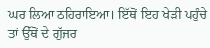ਘਰ ਲਿਆ ਠਹਿਰਾਇਆ। ਇੱਥੋਂ ਇਹ ਖੇੜੀ ਪਹੁੰਚੇ ਤਾਂ ਉੱਥੋਂ ਦੇ ਗੁੱਜਰ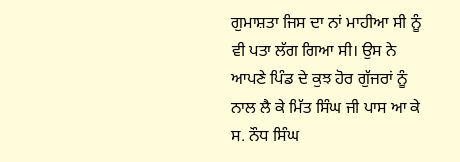ਗੁਮਾਸ਼ਤਾ ਜਿਸ ਦਾ ਨਾਂ ਮਾਹੀਆ ਸੀ ਨੂੰ ਵੀ ਪਤਾ ਲੱਗ ਗਿਆ ਸੀ। ਉਸ ਨੇ ਆਪਣੇ ਪਿੰਡ ਦੇ ਕੁਝ ਹੋਰ ਗੁੱਜਰਾਂ ਨੂੰ ਨਾਲ ਲੈ ਕੇ ਮਿੱਤ ਸਿੰਘ ਜੀ ਪਾਸ ਆ ਕੇ ਸ. ਨੌਧ ਸਿੰਘ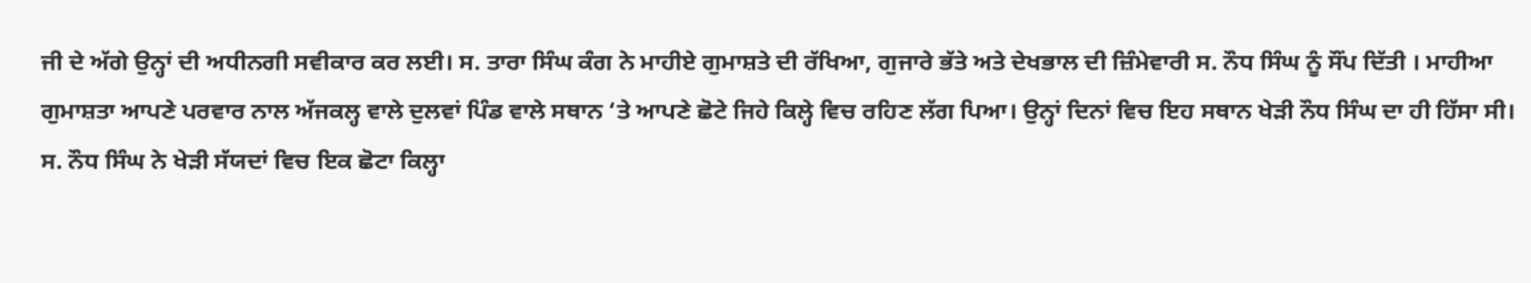ਜੀ ਦੇ ਅੱਗੇ ਉਨ੍ਹਾਂ ਦੀ ਅਧੀਨਗੀ ਸਵੀਕਾਰ ਕਰ ਲਈ। ਸ. ਤਾਰਾ ਸਿੰਘ ਕੰਗ ਨੇ ਮਾਹੀਏ ਗੁਮਾਸ਼ਤੇ ਦੀ ਰੱਖਿਆ, ਗੁਜਾਰੇ ਭੱਤੇ ਅਤੇ ਦੇਖਭਾਲ ਦੀ ਜ਼ਿੰਮੇਵਾਰੀ ਸ. ਨੌਧ ਸਿੰਘ ਨੂੰ ਸੌਂਪ ਦਿੱਤੀ । ਮਾਹੀਆ ਗੁਮਾਸ਼ਤਾ ਆਪਣੇ ਪਰਵਾਰ ਨਾਲ ਅੱਜਕਲ੍ਹ ਵਾਲੇ ਦੁਲਵਾਂ ਪਿੰਡ ਵਾਲੇ ਸਥਾਨ ‘ਤੇ ਆਪਣੇ ਛੋਟੇ ਜਿਹੇ ਕਿਲ੍ਹੇ ਵਿਚ ਰਹਿਣ ਲੱਗ ਪਿਆ। ਉਨ੍ਹਾਂ ਦਿਨਾਂ ਵਿਚ ਇਹ ਸਥਾਨ ਖੇੜੀ ਨੌਧ ਸਿੰਘ ਦਾ ਹੀ ਹਿੱਸਾ ਸੀ। ਸ. ਨੌਧ ਸਿੰਘ ਨੇ ਖੇੜੀ ਸੱਯਦਾਂ ਵਿਚ ਇਕ ਛੋਟਾ ਕਿਲ੍ਹਾ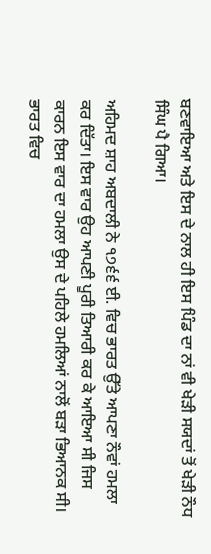ਬਣਵਾਇਆ ਅਤੇ ਇਸ ਦੇ ਨਾਲ ਹੀ ਇਸ ਪਿੰਡ ਦਾ ਨਾਂ ਵੀ ਖੇੜੀ ਸਯਦਾਂ ਤੋਂ ਖੇੜੀ ਨੌਧ ਸਿੰਘ ਪੈ ਗਿਆ।

ਅਹਿਮਦ ਸ਼ਾਹ ਅਬਦਾਲੀ ਨੇ ੧੭੬੬ ਈ. ਵਿਚ ਭਾਰਤ ਉੱਤੇ ਆਪਣਾ ਨੌਵਾਂ ਹਮਲਾ ਕਰ ਦਿੱਤਾ। ਇਸ ਵਾਰ ਉਹ ਆਪਣੀ ਪੂਰੀ ਤਿਆਰੀ ਕਰ ਕੇ ਆਇਆ ਸੀ ਜਿਸ ਕਾਰਨ ਇਸ ਵਾਰ ਦਾ ਹਮਲਾ ਉਸ ਦੇ ਪਹਿਲੇ ਹਮਲਿਆਂ ਨਾਲੋਂ ਬੜਾ ਭਿਆਨਕ ਸੀ। ਭਾਰਤ ਵਿਚ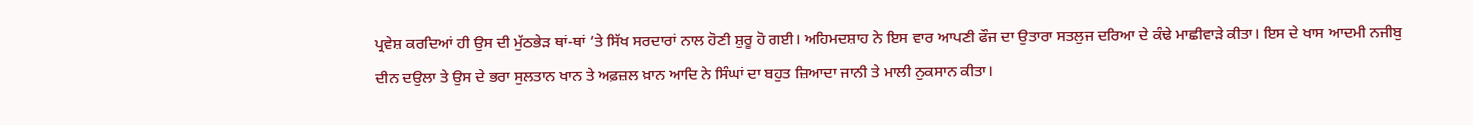ਪ੍ਰਵੇਸ਼ ਕਰਦਿਆਂ ਹੀ ਉਸ ਦੀ ਮੁੱਠਭੇੜ ਥਾਂ-ਥਾਂ ’ਤੇ ਸਿੱਖ ਸਰਦਾਰਾਂ ਨਾਲ ਹੋਣੀ ਸ਼ੁਰੂ ਹੋ ਗਈ। ਅਹਿਮਦਸ਼ਾਹ ਨੇ ਇਸ ਵਾਰ ਆਪਣੀ ਫੌਜ ਦਾ ਉਤਾਰਾ ਸਤਲੁਜ ਦਰਿਆ ਦੇ ਕੰਢੇ ਮਾਛੀਵਾੜੇ ਕੀਤਾ। ਇਸ ਦੇ ਖਾਸ ਆਦਮੀ ਨਜੀਬੁ ਦੀਨ ਦਉਲਾ ਤੇ ਉਸ ਦੇ ਭਰਾ ਸੁਲਤਾਨ ਖਾਨ ਤੇ ਅਫ਼ਜ਼ਲ ਖ਼ਾਨ ਆਦਿ ਨੇ ਸਿੰਘਾਂ ਦਾ ਬਹੁਤ ਜ਼ਿਆਦਾ ਜਾਨੀ ਤੇ ਮਾਲੀ ਨੁਕਸਾਨ ਕੀਤਾ।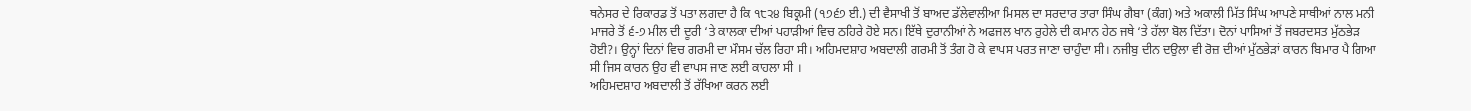ਥਨੇਸਰ ਦੇ ਰਿਕਾਰਡ ਤੋਂ ਪਤਾ ਲਗਦਾ ਹੈ ਕਿ ੧੮੨੪ ਬਿਕ੍ਰਮੀ (੧੭੬੭ ਈ.) ਦੀ ਵੈਸਾਖੀ ਤੋਂ ਬਾਅਦ ਡੱਲੇਵਾਲੀਆ ਮਿਸਲ ਦਾ ਸਰਦਾਰ ਤਾਰਾ ਸਿੰਘ ਗੈਬਾ (ਕੰਗ) ਅਤੇ ਅਕਾਲੀ ਮਿੱਤ ਸਿੰਘ ਆਪਣੇ ਸਾਥੀਆਂ ਨਾਲ ਮਨੀ ਮਾਜਰੇ ਤੋਂ ੬-੭ ਮੀਲ ਦੀ ਦੂਰੀ ‘ਤੇ ਕਾਲਕਾ ਦੀਆਂ ਪਹਾੜੀਆਂ ਵਿਚ ਠਹਿਰੇ ਹੋਏ ਸਨ। ਇੱਥੇ ਦੁਰਾਨੀਆਂ ਨੇ ਅਫਜਲ ਖਾਨ ਰੁਹੇਲੇ ਦੀ ਕਮਾਨ ਹੇਠ ਜਥੇ ‘ਤੇ ਹੱਲਾ ਬੋਲ ਦਿੱਤਾ। ਦੋਨਾਂ ਪਾਸਿਆਂ ਤੋਂ ਜਬਰਦਸਤ ਮੁੱਠਭੇੜ  ਹੋਈ?। ਉਨ੍ਹਾਂ ਦਿਨਾਂ ਵਿਚ ਗਰਮੀ ਦਾ ਮੌਸਮ ਚੱਲ ਰਿਹਾ ਸੀ। ਅਹਿਮਦਸ਼ਾਹ ਅਬਦਾਲੀ ਗਰਮੀ ਤੋਂ ਤੰਗ ਹੋ ਕੇ ਵਾਪਸ ਪਰਤ ਜਾਣਾ ਚਾਹੁੰਦਾ ਸੀ। ਨਜੀਬੁ ਦੀਨ ਦਉਲਾ ਵੀ ਰੋਜ਼ ਦੀਆਂ ਮੁੱਠਭੇੜਾਂ ਕਾਰਨ ਬਿਮਾਰ ਪੈ ਗਿਆ ਸੀ ਜਿਸ ਕਾਰਨ ਉਹ ਵੀ ਵਾਪਸ ਜਾਣ ਲਈ ਕਾਹਲਾ ਸੀ ।
ਅਹਿਮਦਸ਼ਾਹ ਅਬਦਾਲੀ ਤੋਂ ਰੱਖਿਆ ਕਰਨ ਲਈ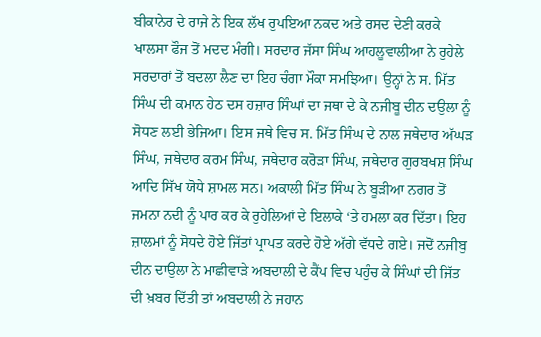ਬੀਕਾਨੇਰ ਦੇ ਰਾਜੇ ਨੇ ਇਕ ਲੱਖ ਰੁਪਇਆ ਨਕਦ ਅਤੇ ਰਸਦ ਦੇਣੀ ਕਰਕੇ ਖਾਲਸਾ ਫੌਜ ਤੋਂ ਮਦਦ ਮੰਗੀ। ਸਰਦਾਰ ਜੱਸਾ ਸਿੰਘ ਆਹਲੂਵਾਲੀਆ ਨੇ ਰੁਹੇਲੇ ਸਰਦਾਰਾਂ ਤੋਂ ਬਦਲਾ ਲੈਣ ਦਾ ਇਹ ਚੰਗਾ ਮੌਕਾ ਸਮਝਿਆ। ਉਨ੍ਹਾਂ ਨੇ ਸ. ਮਿੱਤ ਸਿੰਘ ਦੀ ਕਮਾਨ ਹੇਠ ਦਸ ਹਜ਼ਾਰ ਸਿੰਘਾਂ ਦਾ ਜਥਾ ਦੇ ਕੇ ਨਜੀਬੂ ਦੀਨ ਦਉਲਾ ਨੂੰ ਸੋਧਣ ਲਈ ਭੇਜਿਆ। ਇਸ ਜਥੇ ਵਿਚ ਸ. ਮਿੱਤ ਸਿੰਘ ਦੇ ਨਾਲ ਜਥੇਦਾਰ ਅੱਘੜ ਸਿੰਘ, ਜਥੇਦਾਰ ਕਰਮ ਸਿੰਘ, ਜਥੇਦਾਰ ਕਰੋੜਾ ਸਿੰਘ, ਜਥੇਦਾਰ ਗੁਰਬਖਸ਼ ਸਿੰਘ ਆਦਿ ਸਿੱਖ ਯੋਧੇ ਸ਼ਾਮਲ ਸਨ। ਅਕਾਲੀ ਮਿੱਤ ਸਿੰਘ ਨੇ ਬੂੜੀਆ ਨਗਰ ਤੋਂ ਜਮਨਾ ਨਦੀ ਨੂੰ ਪਾਰ ਕਰ ਕੇ ਰੁਹੇਲਿਆਂ ਦੇ ਇਲਾਕੇ ‘ਤੇ ਹਮਲਾ ਕਰ ਦਿੱਤਾ। ਇਹ ਜ਼ਾਲਮਾਂ ਨੂੰ ਸੋਧਦੇ ਹੋਏ ਜਿੱਤਾਂ ਪ੍ਰਾਪਤ ਕਰਦੇ ਹੋਏ ਅੱਗੇ ਵੱਧਦੇ ਗਏ। ਜਦੋਂ ਨਜੀਬੁ ਦੀਨ ਦਾਉਲਾ ਨੇ ਮਾਛੀਵਾੜੇ ਅਬਦਾਲੀ ਦੇ ਕੈਂਪ ਵਿਚ ਪਹੁੰਚ ਕੇ ਸਿੰਘਾਂ ਦੀ ਜਿੱਤ ਦੀ ਖ਼ਬਰ ਦਿੱਤੀ ਤਾਂ ਅਬਦਾਲੀ ਨੇ ਜਹਾਨ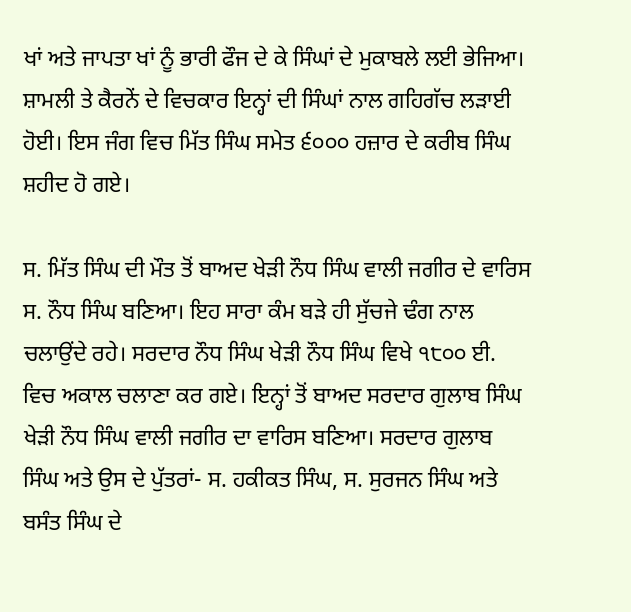ਖਾਂ ਅਤੇ ਜਾਪਤਾ ਖਾਂ ਨੂੰ ਭਾਰੀ ਫੌਜ ਦੇ ਕੇ ਸਿੰਘਾਂ ਦੇ ਮੁਕਾਬਲੇ ਲਈ ਭੇਜਿਆ। ਸ਼ਾਮਲੀ ਤੇ ਕੈਰਨੇਂ ਦੇ ਵਿਚਕਾਰ ਇਨ੍ਹਾਂ ਦੀ ਸਿੰਘਾਂ ਨਾਲ ਗਹਿਗੱਚ ਲੜਾਈ ਹੋਈ। ਇਸ ਜੰਗ ਵਿਚ ਮਿੱਤ ਸਿੰਘ ਸਮੇਤ ੬੦੦੦ ਹਜ਼ਾਰ ਦੇ ਕਰੀਬ ਸਿੰਘ ਸ਼ਹੀਦ ਹੋ ਗਏ।

ਸ. ਮਿੱਤ ਸਿੰਘ ਦੀ ਮੌਤ ਤੋਂ ਬਾਅਦ ਖੇੜੀ ਨੌਧ ਸਿੰਘ ਵਾਲੀ ਜਗੀਰ ਦੇ ਵਾਰਿਸ ਸ. ਨੌਧ ਸਿੰਘ ਬਣਿਆ। ਇਹ ਸਾਰਾ ਕੰਮ ਬੜੇ ਹੀ ਸੁੱਚਜੇ ਢੰਗ ਨਾਲ ਚਲਾਉਂਦੇ ਰਹੇ। ਸਰਦਾਰ ਨੌਧ ਸਿੰਘ ਖੇੜੀ ਨੌਧ ਸਿੰਘ ਵਿਖੇ ੧੮੦੦ ਈ. ਵਿਚ ਅਕਾਲ ਚਲਾਣਾ ਕਰ ਗਏ। ਇਨ੍ਹਾਂ ਤੋਂ ਬਾਅਦ ਸਰਦਾਰ ਗੁਲਾਬ ਸਿੰਘ ਖੇੜੀ ਨੌਧ ਸਿੰਘ ਵਾਲੀ ਜਗੀਰ ਦਾ ਵਾਰਿਸ ਬਣਿਆ। ਸਰਦਾਰ ਗੁਲਾਬ ਸਿੰਘ ਅਤੇ ਉਸ ਦੇ ਪੁੱਤਰਾਂ- ਸ. ਹਕੀਕਤ ਸਿੰਘ, ਸ. ਸੁਰਜਨ ਸਿੰਘ ਅਤੇ ਬਸੰਤ ਸਿੰਘ ਦੇ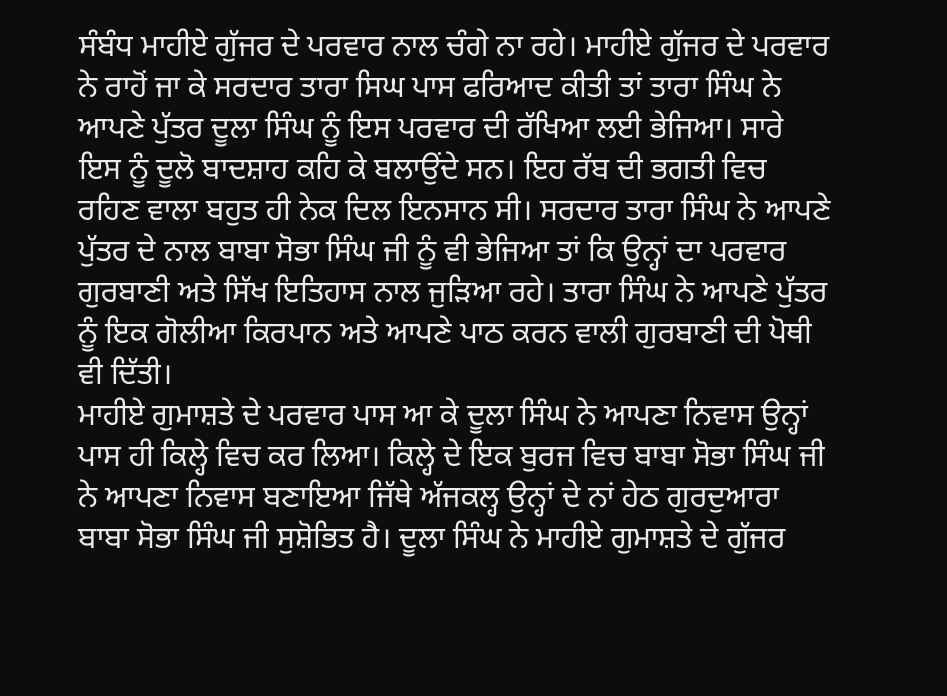ਸੰਬੰਧ ਮਾਹੀਏ ਗੁੱਜਰ ਦੇ ਪਰਵਾਰ ਨਾਲ ਚੰਗੇ ਨਾ ਰਹੇ। ਮਾਹੀਏ ਗੁੱਜਰ ਦੇ ਪਰਵਾਰ ਨੇ ਰਾਹੋਂ ਜਾ ਕੇ ਸਰਦਾਰ ਤਾਰਾ ਸਿਘ ਪਾਸ ਫਰਿਆਦ ਕੀਤੀ ਤਾਂ ਤਾਰਾ ਸਿੰਘ ਨੇ ਆਪਣੇ ਪੁੱਤਰ ਦੂਲਾ ਸਿੰਘ ਨੂੰ ਇਸ ਪਰਵਾਰ ਦੀ ਰੱਖਿਆ ਲਈ ਭੇਜਿਆ। ਸਾਰੇ ਇਸ ਨੂੰ ਦੂਲੋ ਬਾਦਸ਼ਾਹ ਕਹਿ ਕੇ ਬਲਾਉਂਦੇ ਸਨ। ਇਹ ਰੱਬ ਦੀ ਭਗਤੀ ਵਿਚ ਰਹਿਣ ਵਾਲਾ ਬਹੁਤ ਹੀ ਨੇਕ ਦਿਲ ਇਨਸਾਨ ਸੀ। ਸਰਦਾਰ ਤਾਰਾ ਸਿੰਘ ਨੇ ਆਪਣੇ ਪੁੱਤਰ ਦੇ ਨਾਲ ਬਾਬਾ ਸੋਭਾ ਸਿੰਘ ਜੀ ਨੂੰ ਵੀ ਭੇਜਿਆ ਤਾਂ ਕਿ ਉਨ੍ਹਾਂ ਦਾ ਪਰਵਾਰ ਗੁਰਬਾਣੀ ਅਤੇ ਸਿੱਖ ਇਤਿਹਾਸ ਨਾਲ ਜੁੜਿਆ ਰਹੇ। ਤਾਰਾ ਸਿੰਘ ਨੇ ਆਪਣੇ ਪੁੱਤਰ ਨੂੰ ਇਕ ਗੋਲੀਆ ਕਿਰਪਾਨ ਅਤੇ ਆਪਣੇ ਪਾਠ ਕਰਨ ਵਾਲੀ ਗੁਰਬਾਣੀ ਦੀ ਪੋਥੀ ਵੀ ਦਿੱਤੀ।
ਮਾਹੀਏ ਗੁਮਾਸ਼ਤੇ ਦੇ ਪਰਵਾਰ ਪਾਸ ਆ ਕੇ ਦੂਲਾ ਸਿੰਘ ਨੇ ਆਪਣਾ ਨਿਵਾਸ ਉਨ੍ਹਾਂ ਪਾਸ ਹੀ ਕਿਲ੍ਹੇ ਵਿਚ ਕਰ ਲਿਆ। ਕਿਲ੍ਹੇ ਦੇ ਇਕ ਬੁਰਜ ਵਿਚ ਬਾਬਾ ਸੋਭਾ ਸਿੰਘ ਜੀ ਨੇ ਆਪਣਾ ਨਿਵਾਸ ਬਣਾਇਆ ਜਿੱਥੇ ਅੱਜਕਲ੍ਹ ਉਨ੍ਹਾਂ ਦੇ ਨਾਂ ਹੇਠ ਗੁਰਦੁਆਰਾ ਬਾਬਾ ਸੋਭਾ ਸਿੰਘ ਜੀ ਸੁਸ਼ੋਭਿਤ ਹੈ। ਦੂਲਾ ਸਿੰਘ ਨੇ ਮਾਹੀਏ ਗੁਮਾਸ਼ਤੇ ਦੇ ਗੁੱਜਰ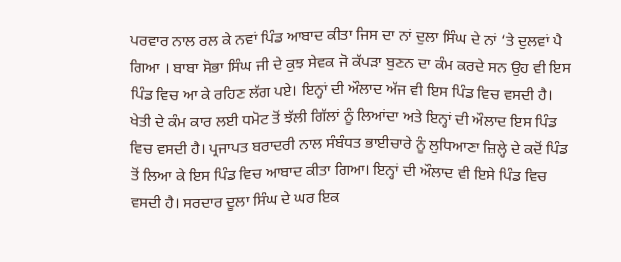ਪਰਵਾਰ ਨਾਲ ਰਲ ਕੇ ਨਵਾਂ ਪਿੰਡ ਆਬਾਦ ਕੀਤਾ ਜਿਸ ਦਾ ਨਾਂ ਦੁਲਾ ਸਿੰਘ ਦੇ ਨਾਂ ‘ਤੇ ਦੁਲਵਾਂ ਪੈ ਗਿਆ । ਬਾਬਾ ਸੋਭਾ ਸਿੰਘ ਜੀ ਦੇ ਕੁਝ ਸੇਵਕ ਜੋ ਕੱਪੜਾ ਬੁਣਨ ਦਾ ਕੰਮ ਕਰਦੇ ਸਨ ਉਹ ਵੀ ਇਸ ਪਿੰਡ ਵਿਚ ਆ ਕੇ ਰਹਿਣ ਲੱਗ ਪਏ। ਇਨ੍ਹਾਂ ਦੀ ਔਲਾਦ ਅੱਜ ਵੀ ਇਸ ਪਿੰਡ ਵਿਚ ਵਸਦੀ ਹੈ। ਖੇਤੀ ਦੇ ਕੰਮ ਕਾਰ ਲਈ ਧਮੋਟ ਤੋਂ ਝੱਲੀ ਗਿੱਲਾਂ ਨੂੰ ਲਿਆਂਦਾ ਅਤੇ ਇਨ੍ਹਾਂ ਦੀ ਔਲਾਦ ਇਸ ਪਿੰਡ ਵਿਚ ਵਸਦੀ ਹੈ। ਪ੍ਰਜਾਪਤ ਬਰਾਦਰੀ ਨਾਲ ਸੰਬੰਧਤ ਭਾਈਚਾਰੇ ਨੂੰ ਲੁਧਿਆਣਾ ਜ਼ਿਲ੍ਹੇ ਦੇ ਕਦੋਂ ਪਿੰਡ ਤੋਂ ਲਿਆ ਕੇ ਇਸ ਪਿੰਡ ਵਿਚ ਆਬਾਦ ਕੀਤਾ ਗਿਆ। ਇਨ੍ਹਾਂ ਦੀ ਔਲਾਦ ਵੀ ਇਸੇ ਪਿੰਡ ਵਿਚ ਵਸਦੀ ਹੈ। ਸਰਦਾਰ ਦੂਲਾ ਸਿੰਘ ਦੇ ਘਰ ਇਕ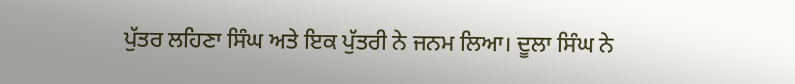ਪੁੱਤਰ ਲਹਿਣਾ ਸਿੰਘ ਅਤੇ ਇਕ ਪੁੱਤਰੀ ਨੇ ਜਨਮ ਲਿਆ। ਦੂਲਾ ਸਿੰਘ ਨੇ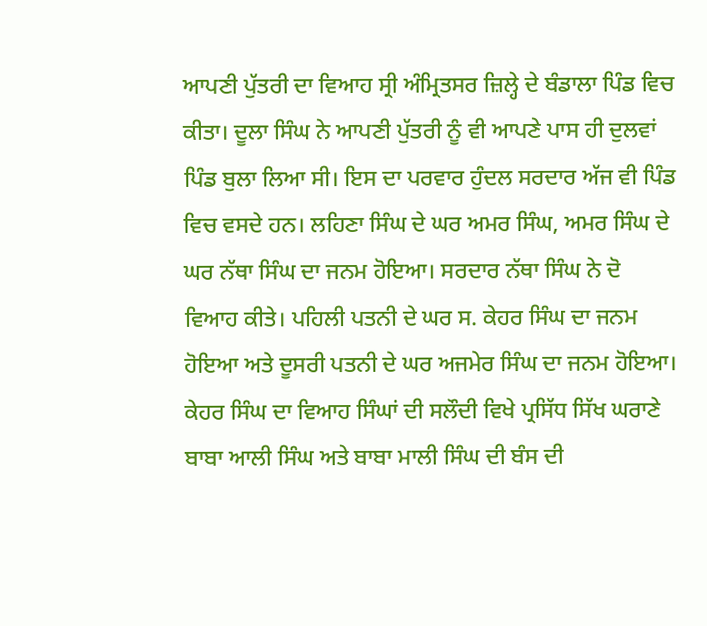ਆਪਣੀ ਪੁੱਤਰੀ ਦਾ ਵਿਆਹ ਸ੍ਰੀ ਅੰਮ੍ਰਿਤਸਰ ਜ਼ਿਲ੍ਹੇ ਦੇ ਬੰਡਾਲਾ ਪਿੰਡ ਵਿਚ ਕੀਤਾ। ਦੂਲਾ ਸਿੰਘ ਨੇ ਆਪਣੀ ਪੁੱਤਰੀ ਨੂੰ ਵੀ ਆਪਣੇ ਪਾਸ ਹੀ ਦੁਲਵਾਂ ਪਿੰਡ ਬੁਲਾ ਲਿਆ ਸੀ। ਇਸ ਦਾ ਪਰਵਾਰ ਹੁੰਦਲ ਸਰਦਾਰ ਅੱਜ ਵੀ ਪਿੰਡ ਵਿਚ ਵਸਦੇ ਹਨ। ਲਹਿਣਾ ਸਿੰਘ ਦੇ ਘਰ ਅਮਰ ਸਿੰਘ, ਅਮਰ ਸਿੰਘ ਦੇ ਘਰ ਨੱਥਾ ਸਿੰਘ ਦਾ ਜਨਮ ਹੋਇਆ। ਸਰਦਾਰ ਨੱਥਾ ਸਿੰਘ ਨੇ ਦੋ ਵਿਆਹ ਕੀਤੇ। ਪਹਿਲੀ ਪਤਨੀ ਦੇ ਘਰ ਸ. ਕੇਹਰ ਸਿੰਘ ਦਾ ਜਨਮ ਹੋਇਆ ਅਤੇ ਦੂਸਰੀ ਪਤਨੀ ਦੇ ਘਰ ਅਜਮੇਰ ਸਿੰਘ ਦਾ ਜਨਮ ਹੋਇਆ। ਕੇਹਰ ਸਿੰਘ ਦਾ ਵਿਆਹ ਸਿੰਘਾਂ ਦੀ ਸਲੌਦੀ ਵਿਖੇ ਪ੍ਰਸਿੱਧ ਸਿੱਖ ਘਰਾਣੇ ਬਾਬਾ ਆਲੀ ਸਿੰਘ ਅਤੇ ਬਾਬਾ ਮਾਲੀ ਸਿੰਘ ਦੀ ਬੰਸ ਦੀ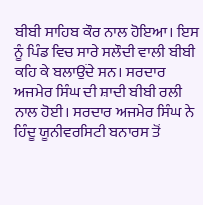ਬੀਬੀ ਸਾਹਿਬ ਕੌਰ ਨਾਲ ਹੋਇਆ। ਇਸ ਨੂੰ ਪਿੰਡ ਵਿਚ ਸਾਰੇ ਸਲੌਦੀ ਵਾਲੀ ਬੀਬੀ ਕਹਿ ਕੇ ਬਲਾਉਂਦੇ ਸਨ। ਸਰਦਾਰ ਅਜਮੇਰ ਸਿੰਘ ਦੀ ਸ਼ਾਦੀ ਬੀਬੀ ਰਲੀ ਨਾਲ ਹੋਈ। ਸਰਦਾਰ ਅਜਮੇਰ ਸਿੰਘ ਨੇ ਹਿੰਦੂ ਯੂਨੀਵਰਸਿਟੀ ਬਨਾਰਸ ਤੋਂ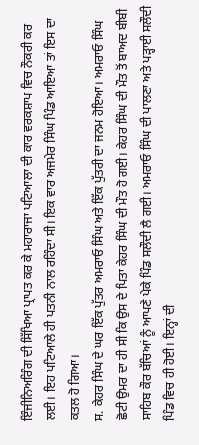ਇੰਜੀਨਿਅਰਿੰਗ ਦੀ ਸਿੱਖਿਆ ਪ੍ਰਾਪਤ ਕਰ ਕੇ ਮਹਾਰਾਜਾ ਪਟਿਆਲਾ ਦੀ ਕਾਰ ਵਰਕਸ਼ਾਪ ਵਿਚ ਨੌਕਰੀ ਕਰ ਲਈ। ਇਹ ਪਟਿਆਲੇ ਹੀ ਪਤਨੀ ਨਾਲ ਰਹਿੰਦਾ ਸੀ। ਇਕ ਵਾਰ ਅਜਮੇਰ ਸਿੰਘ ਪਿੰਡ ਆਇਆ ਤਾਂ ਇਸ ਦਾ ਕਤਲ ਹੋ ਗਿਆ।
ਸ. ਕੇਹਰ ਸਿੰਘ ਦੇ ਘਰ ਇੱਕ ਪੁੱਤਰ ਅਮਰਾਓ ਸਿੰਘ ਅਤੇ ਇੱਕ ਪੁੱਤਰੀ ਦਾ ਜਨਮ ਹੋਇਆ। ਅਮਰਾਓ ਸਿੰਘ ਛੋਟੀ ਉਮਰ ਦਾ ਹੀ ਸੀ ਕਿ ਉਸ ਦੇ ਪਿਤਾ ਕੇਹਰ ਸਿੰਘ ਦੀ ਮੌਤ ਹੋ ਗਈ। ਕੇਹਰ ਸਿੰਘ ਦੀ ਮੌਤ ਤੋਂ ਬਾਅਦ ਬੀਬੀ ਸਾਹਿਬ ਕੌਰ ਬੱਚਿਆਂ ਨੂੰ ਆਪਣੇ ਪੇਕੇ ਪਿੰਡ ਸਲੌਦੀ ਲੈ ਗਈ। ਅਮਰਾਓ ਸਿੰਘ ਦੀ ਪਾਲਣਾ ਅਤੇ ਪੜ੍ਹਾਈ ਸਲੌਦੀ ਪਿੰਡ ਵਿਚ ਹੀ ਹੋਈ। ਇਨ੍ਹਾਂ ਦੀ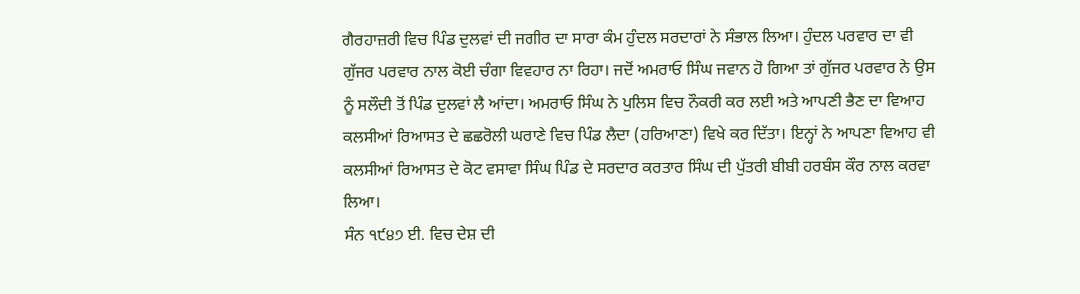ਗੈਰਹਾਜ਼ਰੀ ਵਿਚ ਪਿੰਡ ਦੁਲਵਾਂ ਦੀ ਜਗੀਰ ਦਾ ਸਾਰਾ ਕੰਮ ਹੁੰਦਲ ਸਰਦਾਰਾਂ ਨੇ ਸੰਭਾਲ ਲਿਆ। ਹੁੰਦਲ ਪਰਵਾਰ ਦਾ ਵੀ ਗੁੱਜਰ ਪਰਵਾਰ ਨਾਲ ਕੋਈ ਚੰਗਾ ਵਿਵਹਾਰ ਨਾ ਰਿਹਾ। ਜਦੋਂ ਅਮਰਾਓ ਸਿੰਘ ਜਵਾਨ ਹੋ ਗਿਆ ਤਾਂ ਗੁੱਜਰ ਪਰਵਾਰ ਨੇ ਉਸ ਨੂੰ ਸਲੌਦੀ ਤੋਂ ਪਿੰਡ ਦੁਲਵਾਂ ਲੈ ਆਂਦਾ। ਅਮਰਾਓ ਸਿੰਘ ਨੇ ਪੁਲਿਸ ਵਿਚ ਨੌਕਰੀ ਕਰ ਲਈ ਅਤੇ ਆਪਣੀ ਭੈਣ ਦਾ ਵਿਆਹ ਕਲਸੀਆਂ ਰਿਆਸਤ ਦੇ ਛਛਰੋਲੀ ਘਰਾਣੇ ਵਿਚ ਪਿੰਡ ਲੈਦਾ (ਹਰਿਆਣਾ) ਵਿਖੇ ਕਰ ਦਿੱਤਾ। ਇਨ੍ਹਾਂ ਨੇ ਆਪਣਾ ਵਿਆਹ ਵੀ ਕਲਸੀਆਂ ਰਿਆਸਤ ਦੇ ਕੋਟ ਵਸਾਵਾ ਸਿੰਘ ਪਿੰਡ ਦੇ ਸਰਦਾਰ ਕਰਤਾਰ ਸਿੰਘ ਦੀ ਪੁੱਤਰੀ ਬੀਬੀ ਹਰਬੰਸ ਕੌਰ ਨਾਲ ਕਰਵਾ ਲਿਆ।
ਸੰਨ ੧੯੪੭ ਈ. ਵਿਚ ਦੇਸ਼ ਦੀ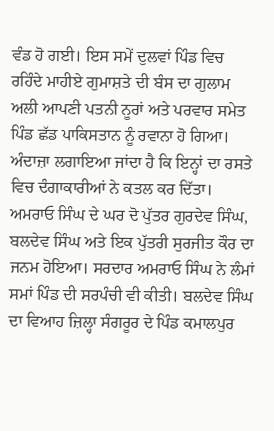ਵੰਡ ਹੋ ਗਈ। ਇਸ ਸਮੇਂ ਦੁਲਵਾਂ ਪਿੰਡ ਵਿਚ ਰਹਿੰਦੇ ਮਾਹੀਏ ਗੁਮਾਸ਼ਤੇ ਦੀ ਬੰਸ ਦਾ ਗੁਲਾਮ ਅਲੀ ਆਪਣੀ ਪਤਨੀ ਨੂਰਾਂ ਅਤੇ ਪਰਵਾਰ ਸਮੇਤ ਪਿੰਡ ਛੱਡ ਪਾਕਿਸਤਾਨ ਨੂੰ ਰਵਾਨਾ ਹੋ ਗਿਆ। ਅੰਦਾਜ਼ਾ ਲਗਾਇਆ ਜਾਂਦਾ ਹੈ ਕਿ ਇਨ੍ਹਾਂ ਦਾ ਰਸਤੇ ਵਿਚ ਦੰਗਾਕਾਰੀਆਂ ਨੇ ਕਤਲ ਕਰ ਦਿੱਤਾ।
ਅਮਰਾਓ ਸਿੰਘ ਦੇ ਘਰ ਦੋ ਪੁੱਤਰ ਗੁਰਦੇਵ ਸਿੰਘ, ਬਲਦੇਵ ਸਿੰਘ ਅਤੇ ਇਕ ਪੁੱਤਰੀ ਸੁਰਜੀਤ ਕੌਰ ਦਾ ਜਨਮ ਹੋਇਆ। ਸਰਦਾਰ ਅਮਰਾਓ ਸਿੰਘ ਨੇ ਲੰਮਾਂ ਸਮਾਂ ਪਿੰਡ ਦੀ ਸਰਪੰਚੀ ਵੀ ਕੀਤੀ। ਬਲਦੇਵ ਸਿੰਘ ਦਾ ਵਿਆਹ ਜ਼ਿਲ੍ਹਾ ਸੰਗਰੂਰ ਦੇ ਪਿੰਡ ਕਮਾਲਪੁਰ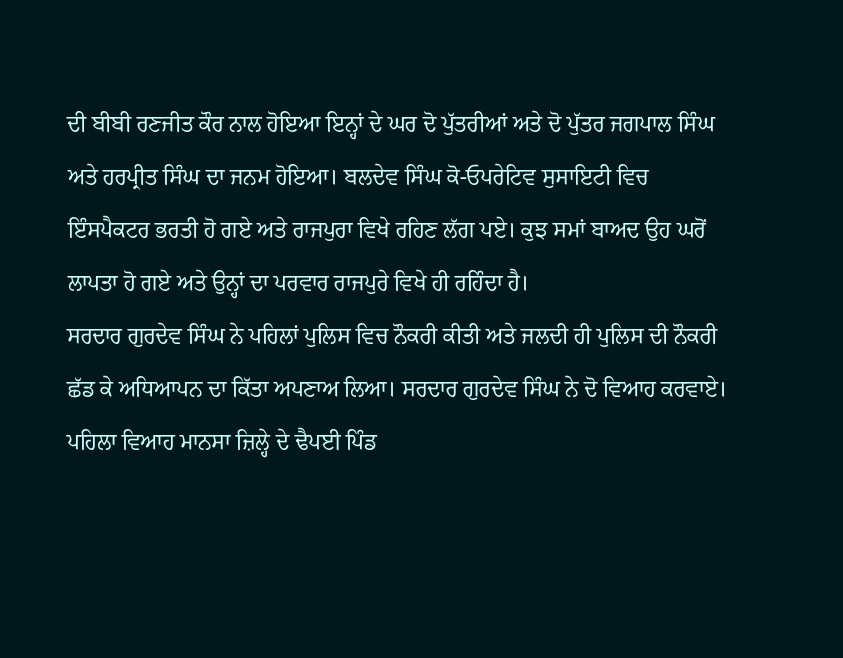ਦੀ ਬੀਬੀ ਰਣਜੀਤ ਕੌਰ ਨਾਲ ਹੋਇਆ ਇਨ੍ਹਾਂ ਦੇ ਘਰ ਦੋ ਪੁੱਤਰੀਆਂ ਅਤੇ ਦੋ ਪੁੱਤਰ ਜਗਪਾਲ ਸਿੰਘ ਅਤੇ ਹਰਪ੍ਰੀਤ ਸਿੰਘ ਦਾ ਜਨਮ ਹੋਇਆ। ਬਲਦੇਵ ਸਿੰਘ ਕੋ-ਓਪਰੇਟਿਵ ਸੁਸਾਇਟੀ ਵਿਚ ਇੰਸਪੈਕਟਰ ਭਰਤੀ ਹੋ ਗਏ ਅਤੇ ਰਾਜਪੁਰਾ ਵਿਖੇ ਰਹਿਣ ਲੱਗ ਪਏ। ਕੁਝ ਸਮਾਂ ਬਾਅਦ ਉਹ ਘਰੋਂ ਲਾਪਤਾ ਹੋ ਗਏ ਅਤੇ ਉਨ੍ਹਾਂ ਦਾ ਪਰਵਾਰ ਰਾਜਪੁਰੇ ਵਿਖੇ ਹੀ ਰਹਿੰਦਾ ਹੈ।
ਸਰਦਾਰ ਗੁਰਦੇਵ ਸਿੰਘ ਨੇ ਪਹਿਲਾਂ ਪੁਲਿਸ ਵਿਚ ਨੌਕਰੀ ਕੀਤੀ ਅਤੇ ਜਲਦੀ ਹੀ ਪੁਲਿਸ ਦੀ ਨੌਕਰੀ ਛੱਡ ਕੇ ਅਧਿਆਪਨ ਦਾ ਕਿੱਤਾ ਅਪਣਾਅ ਲਿਆ। ਸਰਦਾਰ ਗੁਰਦੇਵ ਸਿੰਘ ਨੇ ਦੋ ਵਿਆਹ ਕਰਵਾਏ। ਪਹਿਲਾ ਵਿਆਹ ਮਾਨਸਾ ਜ਼ਿਲ੍ਹੇ ਦੇ ਢੈਪਈ ਪਿੰਡ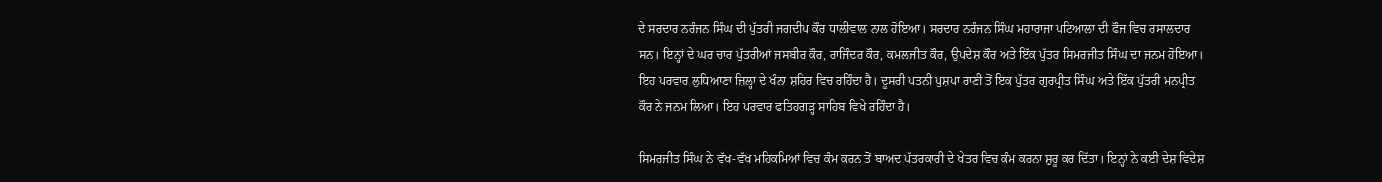ਦੇ ਸਰਦਾਰ ਨਰੰਜਨ ਸਿੰਘ ਦੀ ਪੁੱਤਰੀ ਜਗਦੀਪ ਕੌਰ ਧਾਲੀਵਾਲ ਨਾਲ ਹੋਇਆ। ਸਰਦਾਰ ਨਰੰਜਨ ਸਿੰਘ ਮਹਾਰਾਜਾ ਪਟਿਆਲਾ ਦੀ ਫੌਜ ਵਿਚ ਰਸਾਲਦਾਰ ਸਨ। ਇਨ੍ਹਾਂ ਦੇ ਘਰ ਚਾਰ ਪੁੱਤਰੀਆਂ ਜਸਬੀਰ ਕੌਰ, ਰਾਜਿੰਦਰ ਕੌਰ, ਕਮਲਜੀਤ ਕੌਰ, ਉਪਦੇਸ਼ ਕੌਰ ਅਤੇ ਇੱਕ ਪੁੱਤਰ ਸਿਮਰਜੀਤ ਸਿੰਘ ਦਾ ਜਨਮ ਹੋਇਆ। ਇਹ ਪਰਵਾਰ ਲੁਧਿਆਣਾ ਜ਼ਿਲ੍ਹਾ ਦੇ ਖੰਨਾ ਸ਼ਹਿਰ ਵਿਚ ਰਹਿੰਦਾ ਹੈ। ਦੂਸਰੀ ਪਤਨੀ ਪੁਸ਼ਪਾ ਰਾਣੀ ਤੋਂ ਇਕ ਪੁੱਤਰ ਗੁਰਪ੍ਰੀਤ ਸਿੰਘ ਅਤੇ ਇੱਕ ਪੁੱਤਰੀ ਮਨਪ੍ਰੀਤ ਕੌਰ ਨੇ ਜਨਮ ਲਿਆ। ਇਹ ਪਰਵਾਰ ਫਤਿਹਗੜ੍ਹ ਸਾਹਿਬ ਵਿਖੇ ਰਹਿੰਦਾ ਹੈ।

ਸਿਮਰਜੀਤ ਸਿੰਘ ਨੇ ਵੱਖ-ਵੱਖ ਮਹਿਕਮਿਆਂ ਵਿਚ ਕੰਮ ਕਰਨ ਤੋਂ ਬਾਅਦ ਪੱਤਰਕਾਰੀ ਦੇ ਖੇਤਰ ਵਿਚ ਕੰਮ ਕਰਨਾ ਸ਼ੁਰੂ ਕਰ ਦਿੱਤਾ। ਇਨ੍ਹਾਂ ਨੇ ਕਈ ਦੇਸ਼ ਵਿਦੇਸ਼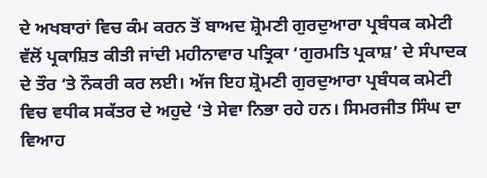ਦੇ ਅਖਬਾਰਾਂ ਵਿਚ ਕੰਮ ਕਰਨ ਤੋਂ ਬਾਅਦ ਸ਼੍ਰੋਮਣੀ ਗੁਰਦੁਆਰਾ ਪ੍ਰਬੰਧਕ ਕਮੇਟੀ ਵੱਲੋਂ ਪ੍ਰਕਾਸ਼ਿਤ ਕੀਤੀ ਜਾਂਦੀ ਮਹੀਨਾਵਾਰ ਪਤ੍ਰਿਕਾ ‘ਗੁਰਮਤਿ ਪ੍ਰਕਾਸ਼’ ਦੇ ਸੰਪਾਦਕ ਦੇ ਤੌਰ ‘ਤੇ ਨੌਕਰੀ ਕਰ ਲਈ। ਅੱਜ ਇਹ ਸ਼੍ਰੋਮਣੀ ਗੁਰਦੁਆਰਾ ਪ੍ਰਬੰਧਕ ਕਮੇਟੀ ਵਿਚ ਵਧੀਕ ਸਕੱਤਰ ਦੇ ਅਹੁਦੇ ‘ਤੇ ਸੇਵਾ ਨਿਭਾ ਰਹੇ ਹਨ। ਸਿਮਰਜੀਤ ਸਿੰਘ ਦਾ ਵਿਆਹ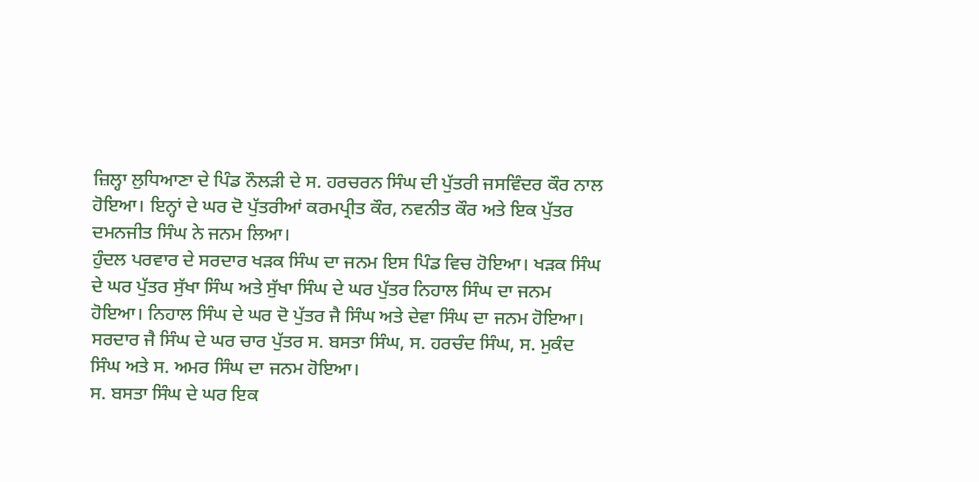ਜ਼ਿਲ੍ਹਾ ਲੁਧਿਆਣਾ ਦੇ ਪਿੰਡ ਨੌਲੜੀ ਦੇ ਸ. ਹਰਚਰਨ ਸਿੰਘ ਦੀ ਪੁੱਤਰੀ ਜਸਵਿੰਦਰ ਕੌਰ ਨਾਲ ਹੋਇਆ। ਇਨ੍ਹਾਂ ਦੇ ਘਰ ਦੋ ਪੁੱਤਰੀਆਂ ਕਰਮਪ੍ਰੀਤ ਕੌਰ, ਨਵਨੀਤ ਕੌਰ ਅਤੇ ਇਕ ਪੁੱਤਰ ਦਮਨਜੀਤ ਸਿੰਘ ਨੇ ਜਨਮ ਲਿਆ।
ਹੁੰਦਲ ਪਰਵਾਰ ਦੇ ਸਰਦਾਰ ਖੜਕ ਸਿੰਘ ਦਾ ਜਨਮ ਇਸ ਪਿੰਡ ਵਿਚ ਹੋਇਆ। ਖੜਕ ਸਿੰਘ ਦੇ ਘਰ ਪੁੱਤਰ ਸੁੱਖਾ ਸਿੰਘ ਅਤੇ ਸੁੱਖਾ ਸਿੰਘ ਦੇ ਘਰ ਪੁੱਤਰ ਨਿਹਾਲ ਸਿੰਘ ਦਾ ਜਨਮ ਹੋਇਆ। ਨਿਹਾਲ ਸਿੰਘ ਦੇ ਘਰ ਦੋ ਪੁੱਤਰ ਜੈ ਸਿੰਘ ਅਤੇ ਦੇਵਾ ਸਿੰਘ ਦਾ ਜਨਮ ਹੋਇਆ।
ਸਰਦਾਰ ਜੈ ਸਿੰਘ ਦੇ ਘਰ ਚਾਰ ਪੁੱਤਰ ਸ. ਬਸਤਾ ਸਿੰਘ, ਸ. ਹਰਚੰਦ ਸਿੰਘ, ਸ. ਮੁਕੰਦ ਸਿੰਘ ਅਤੇ ਸ. ਅਮਰ ਸਿੰਘ ਦਾ ਜਨਮ ਹੋਇਆ।
ਸ. ਬਸਤਾ ਸਿੰਘ ਦੇ ਘਰ ਇਕ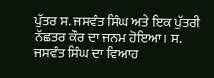ਪੁੱਤਰ ਸ. ਜਸਵੰਤ ਸਿੰਘ ਅਤੇ ਇਕ ਪੁੱਤਰੀ ਨੱਛਤਰ ਕੌਰ ਦਾ ਜਨਮ ਹੋਇਆ। ਸ. ਜਸਵੰਤ ਸਿੰਘ ਦਾ ਵਿਆਹ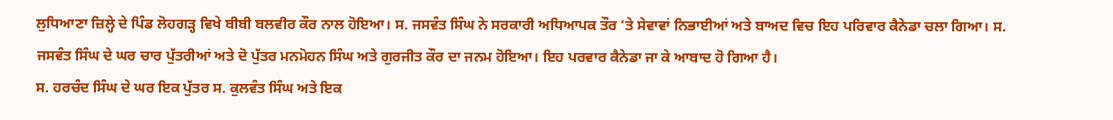ਲੁਧਿਆਣਾ ਜ਼ਿਲ੍ਹੇ ਦੇ ਪਿੰਡ ਲੋਹਗੜ੍ਹ ਵਿਖੇ ਬੀਬੀ ਬਲਵੀਰ ਕੌਰ ਨਾਲ ਹੋਇਆ। ਸ. ਜਸਵੰਤ ਸਿੰਘ ਨੇ ਸਰਕਾਰੀ ਅਧਿਆਪਕ ਤੌਰ ‘ਤੇ ਸੇਵਾਵਾਂ ਨਿਭਾਈਆਂ ਅਤੇ ਬਾਅਦ ਵਿਚ ਇਹ ਪਰਿਵਾਰ ਕੈਨੇਡਾ ਚਲਾ ਗਿਆ। ਸ. ਜਸਵੰਤ ਸਿੰਘ ਦੇ ਘਰ ਚਾਰ ਪੁੱਤਰੀਆਂ ਅਤੇ ਦੋ ਪੁੱਤਰ ਮਨਮੋਹਨ ਸਿੰਘ ਅਤੇ ਗੁਰਜੀਤ ਕੌਰ ਦਾ ਜਨਮ ਹੋਇਆ। ਇਹ ਪਰਵਾਰ ਕੈਨੇਡਾ ਜਾ ਕੇ ਆਬਾਦ ਹੋ ਗਿਆ ਹੈ।
ਸ. ਹਰਚੰਦ ਸਿੰਘ ਦੇ ਘਰ ਇਕ ਪੁੱਤਰ ਸ. ਕੁਲਵੰਤ ਸਿੰਘ ਅਤੇ ਇਕ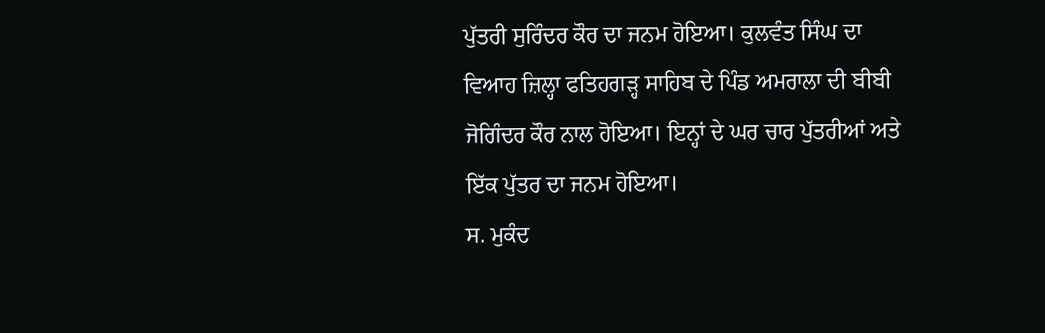ਪੁੱਤਰੀ ਸੁਰਿੰਦਰ ਕੌਰ ਦਾ ਜਨਮ ਹੋਇਆ। ਕੁਲਵੰਤ ਸਿੰਘ ਦਾ ਵਿਆਹ ਜ਼ਿਲ੍ਹਾ ਫਤਿਹਗੜ੍ਹ ਸਾਹਿਬ ਦੇ ਪਿੰਡ ਅਮਰਾਲਾ ਦੀ ਬੀਬੀ ਜੋਗਿੰਦਰ ਕੌਰ ਨਾਲ ਹੋਇਆ। ਇਨ੍ਹਾਂ ਦੇ ਘਰ ਚਾਰ ਪੁੱਤਰੀਆਂ ਅਤੇ ਇੱਕ ਪੁੱਤਰ ਦਾ ਜਨਮ ਹੋਇਆ।
ਸ. ਮੁਕੰਦ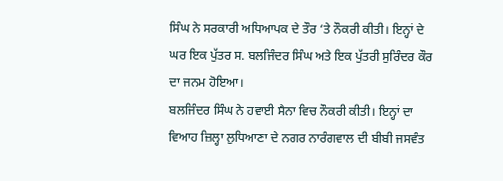ਸਿੰਘ ਨੇ ਸਰਕਾਰੀ ਅਧਿਆਪਕ ਦੇ ਤੌਰ ‘ਤੇ ਨੌਕਰੀ ਕੀਤੀ। ਇਨ੍ਹਾਂ ਦੇ ਘਰ ਇਕ ਪੁੱਤਰ ਸ. ਬਲਜਿੰਦਰ ਸਿੰਘ ਅਤੇ ਇਕ ਪੁੱਤਰੀ ਸੁਰਿੰਦਰ ਕੌਰ ਦਾ ਜਨਮ ਹੋਇਆ।
ਬਲਜਿੰਦਰ ਸਿੰਘ ਨੇ ਹਵਾਈ ਸੈਨਾ ਵਿਚ ਨੌਕਰੀ ਕੀਤੀ। ਇਨ੍ਹਾਂ ਦਾ ਵਿਆਹ ਜ਼ਿਲ੍ਹਾ ਲੁਧਿਆਣਾ ਦੇ ਨਗਰ ਨਾਰੰਗਵਾਲ ਦੀ ਬੀਬੀ ਜਸਵੰਤ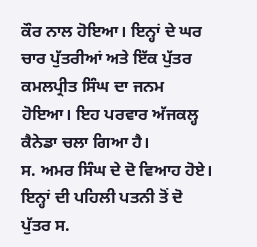ਕੌਰ ਨਾਲ ਹੋਇਆ। ਇਨ੍ਹਾਂ ਦੇ ਘਰ ਚਾਰ ਪੁੱਤਰੀਆਂ ਅਤੇ ਇੱਕ ਪੁੱਤਰ ਕਮਲਪ੍ਰੀਤ ਸਿੰਘ ਦਾ ਜਨਮ ਹੋਇਆ। ਇਹ ਪਰਵਾਰ ਅੱਜਕਲ੍ਹ ਕੈਨੇਡਾ ਚਲਾ ਗਿਆ ਹੈ।
ਸ. ਅਮਰ ਸਿੰਘ ਦੇ ਦੋ ਵਿਆਹ ਹੋਏ। ਇਨ੍ਹਾਂ ਦੀ ਪਹਿਲੀ ਪਤਨੀ ਤੋਂ ਦੋ ਪੁੱਤਰ ਸ.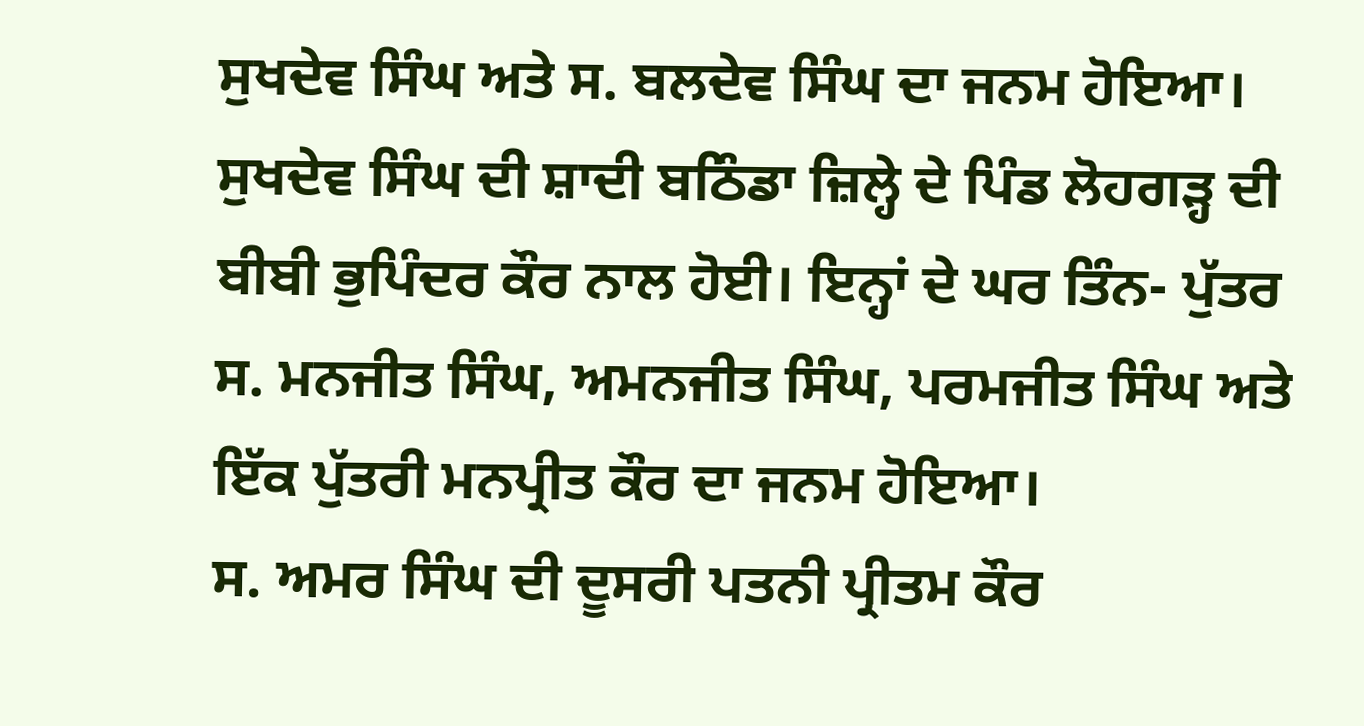ਸੁਖਦੇਵ ਸਿੰਘ ਅਤੇ ਸ. ਬਲਦੇਵ ਸਿੰਘ ਦਾ ਜਨਮ ਹੋਇਆ। ਸੁਖਦੇਵ ਸਿੰਘ ਦੀ ਸ਼ਾਦੀ ਬਠਿੰਡਾ ਜ਼ਿਲ੍ਹੇ ਦੇ ਪਿੰਡ ਲੋਹਗੜ੍ਹ ਦੀ ਬੀਬੀ ਭੁਪਿੰਦਰ ਕੌਰ ਨਾਲ ਹੋਈ। ਇਨ੍ਹਾਂ ਦੇ ਘਰ ਤਿੰਨ- ਪੁੱਤਰ ਸ. ਮਨਜੀਤ ਸਿੰਘ, ਅਮਨਜੀਤ ਸਿੰਘ, ਪਰਮਜੀਤ ਸਿੰਘ ਅਤੇ ਇੱਕ ਪੁੱਤਰੀ ਮਨਪ੍ਰੀਤ ਕੌਰ ਦਾ ਜਨਮ ਹੋਇਆ।
ਸ. ਅਮਰ ਸਿੰਘ ਦੀ ਦੂਸਰੀ ਪਤਨੀ ਪ੍ਰੀਤਮ ਕੌਰ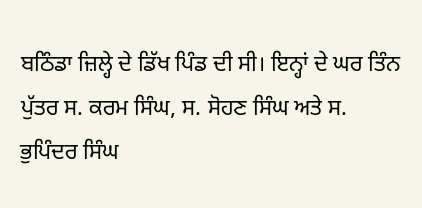ਬਠਿੰਡਾ ਜ਼ਿਲ੍ਹੇ ਦੇ ਡਿੱਖ ਪਿੰਡ ਦੀ ਸੀ। ਇਨ੍ਹਾਂ ਦੇ ਘਰ ਤਿੰਨ ਪੁੱਤਰ ਸ. ਕਰਮ ਸਿੰਘ, ਸ. ਸੋਹਣ ਸਿੰਘ ਅਤੇ ਸ. ਭੁਪਿੰਦਰ ਸਿੰਘ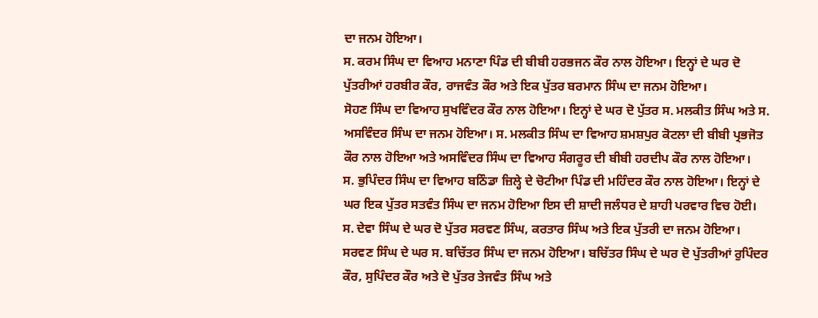ਦਾ ਜਨਮ ਹੋਇਆ।
ਸ. ਕਰਮ ਸਿੰਘ ਦਾ ਵਿਆਹ ਮਨਾਣਾ ਪਿੰਡ ਦੀ ਬੀਬੀ ਹਰਭਜਨ ਕੌਰ ਨਾਲ ਹੋਇਆ। ਇਨ੍ਹਾਂ ਦੇ ਘਰ ਦੋ ਪੁੱਤਰੀਆਂ ਹਰਬੀਰ ਕੌਰ, ਰਾਜਵੰਤ ਕੌਰ ਅਤੇ ਇਕ ਪੁੱਤਰ ਬਰਮਾਨ ਸਿੰਘ ਦਾ ਜਨਮ ਹੋਇਆ।
ਸੋਹਣ ਸਿੰਘ ਦਾ ਵਿਆਹ ਸੁਖਵਿੰਦਰ ਕੌਰ ਨਾਲ ਹੋਇਆ। ਇਨ੍ਹਾਂ ਦੇ ਘਰ ਦੋ ਪੁੱਤਰ ਸ. ਮਲਕੀਤ ਸਿੰਘ ਅਤੇ ਸ. ਅਸਵਿੰਦਰ ਸਿੰਘ ਦਾ ਜਨਮ ਹੋਇਆ। ਸ. ਮਲਕੀਤ ਸਿੰਘ ਦਾ ਵਿਆਹ ਸ਼ਮਸ਼ਪੁਰ ਕੋਟਲਾ ਦੀ ਬੀਬੀ ਪ੍ਰਭਜੋਤ ਕੌਰ ਨਾਲ ਹੋਇਆ ਅਤੇ ਅਸਵਿੰਦਰ ਸਿੰਘ ਦਾ ਵਿਆਹ ਸੰਗਰੂਰ ਦੀ ਬੀਬੀ ਹਰਦੀਪ ਕੌਰ ਨਾਲ ਹੋਇਆ।
ਸ. ਭੁਪਿੰਦਰ ਸਿੰਘ ਦਾ ਵਿਆਹ ਬਠਿੰਡਾ ਜ਼ਿਲ੍ਹੇ ਦੇ ਚੋਟੀਆ ਪਿੰਡ ਦੀ ਮਹਿੰਦਰ ਕੌਰ ਨਾਲ ਹੋਇਆ। ਇਨ੍ਹਾਂ ਦੇ ਘਰ ਇਕ ਪੁੱਤਰ ਸਤਵੰਤ ਸਿੰਘ ਦਾ ਜਨਮ ਹੋਇਆ ਇਸ ਦੀ ਸ਼ਾਦੀ ਜਲੰਧਰ ਦੇ ਸ਼ਾਹੀ ਪਰਵਾਰ ਵਿਚ ਹੋਈ।
ਸ. ਦੇਵਾ ਸਿੰਘ ਦੇ ਘਰ ਦੋ ਪੁੱਤਰ ਸਰਵਣ ਸਿੰਘ, ਕਰਤਾਰ ਸਿੰਘ ਅਤੇ ਇਕ ਪੁੱਤਰੀ ਦਾ ਜਨਮ ਹੋਇਆ।
ਸਰਵਣ ਸਿੰਘ ਦੇ ਘਰ ਸ. ਬਚਿੱਤਰ ਸਿੰਘ ਦਾ ਜਨਮ ਹੋਇਆ। ਬਚਿੱਤਰ ਸਿੰਘ ਦੇ ਘਰ ਦੋ ਪੁੱਤਰੀਆਂ ਰੁਪਿੰਦਰ ਕੌਰ, ਸੁਪਿੰਦਰ ਕੌਰ ਅਤੇ ਦੋ ਪੁੱਤਰ ਤੇਜਵੰਤ ਸਿੰਘ ਅਤੇ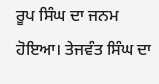ਰੂਪ ਸਿੰਘ ਦਾ ਜਨਮ ਹੋਇਆ। ਤੇਜਵੰਤ ਸਿੰਘ ਦਾ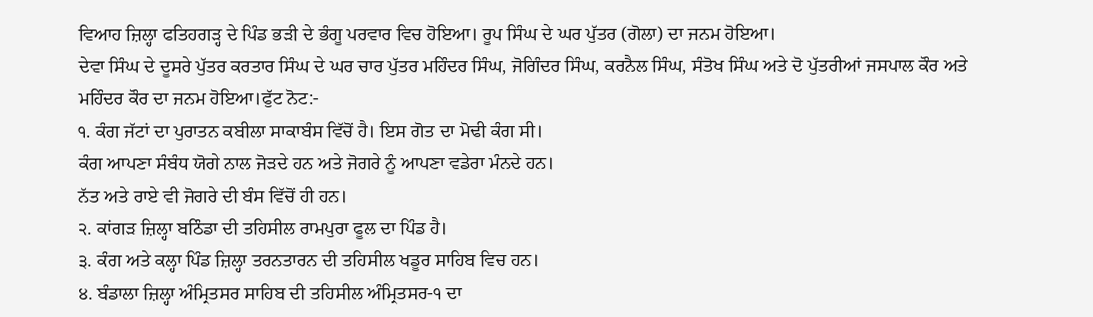ਵਿਆਹ ਜ਼ਿਲ੍ਹਾ ਫਤਿਹਗੜ੍ਹ ਦੇ ਪਿੰਡ ਭੜੀ ਦੇ ਭੰਗੂ ਪਰਵਾਰ ਵਿਚ ਹੋਇਆ। ਰੂਪ ਸਿੰਘ ਦੇ ਘਰ ਪੁੱਤਰ (ਗੋਲਾ) ਦਾ ਜਨਮ ਹੋਇਆ।
ਦੇਵਾ ਸਿੰਘ ਦੇ ਦੂਸਰੇ ਪੁੱਤਰ ਕਰਤਾਰ ਸਿੰਘ ਦੇ ਘਰ ਚਾਰ ਪੁੱਤਰ ਮਹਿੰਦਰ ਸਿੰਘ, ਜੋਗਿੰਦਰ ਸਿੰਘ, ਕਰਨੈਲ ਸਿੰਘ, ਸੰਤੋਖ ਸਿੰਘ ਅਤੇ ਦੋ ਪੁੱਤਰੀਆਂ ਜਸਪਾਲ ਕੌਰ ਅਤੇ ਮਹਿੰਦਰ ਕੌਰ ਦਾ ਜਨਮ ਹੋਇਆ।ਫੁੱਟ ਨੋਟ:-
੧. ਕੰਗ ਜੱਟਾਂ ਦਾ ਪੁਰਾਤਨ ਕਬੀਲਾ ਸਾਕਾਬੰਸ ਵਿੱਚੋਂ ਹੈ। ਇਸ ਗੋਤ ਦਾ ਮੋਢੀ ਕੰਗ ਸੀ।
ਕੰਗ ਆਪਣਾ ਸੰਬੰਧ ਯੋਗੇ ਨਾਲ ਜੋੜਦੇ ਹਨ ਅਤੇ ਜੋਗਰੇ ਨੂੰ ਆਪਣਾ ਵਡੇਰਾ ਮੰਨਦੇ ਹਨ।
ਨੱਤ ਅਤੇ ਰਾਏ ਵੀ ਜੋਗਰੇ ਦੀ ਬੰਸ ਵਿੱਚੋਂ ਹੀ ਹਨ।
੨. ਕਾਂਗੜ ਜ਼ਿਲ੍ਹਾ ਬਠਿੰਡਾ ਦੀ ਤਹਿਸੀਲ ਰਾਮਪੁਰਾ ਫੂਲ ਦਾ ਪਿੰਡ ਹੈ।
੩. ਕੰਗ ਅਤੇ ਕਲ੍ਹਾ ਪਿੰਡ ਜ਼ਿਲ੍ਹਾ ਤਰਨਤਾਰਨ ਦੀ ਤਹਿਸੀਲ ਖਡੂਰ ਸਾਹਿਬ ਵਿਚ ਹਨ।
੪. ਬੰਡਾਲਾ ਜ਼ਿਲ੍ਹਾ ਅੰਮ੍ਰਿਤਸਰ ਸਾਹਿਬ ਦੀ ਤਹਿਸੀਲ ਅੰਮ੍ਰਿਤਸਰ-੧ ਦਾ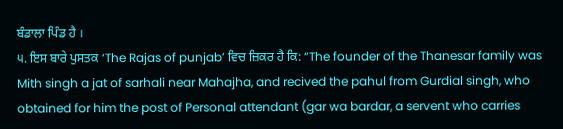ਬੰਡਾਲਾ ਪਿੰਡ ਹੈ ।
੫. ਇਸ ਬਾਰੇ ਪੁਸਤਕ ‘The Rajas of punjab’ ਵਿਚ ਜ਼ਿਕਰ ਹੈ ਕਿ: “The founder of the Thanesar family was Mith singh a jat of sarhali near Mahajha, and recived the pahul from Gurdial singh, who obtained for him the post of Personal attendant (gar wa bardar, a servent who carries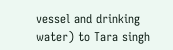vessel and drinking water) to Tara singh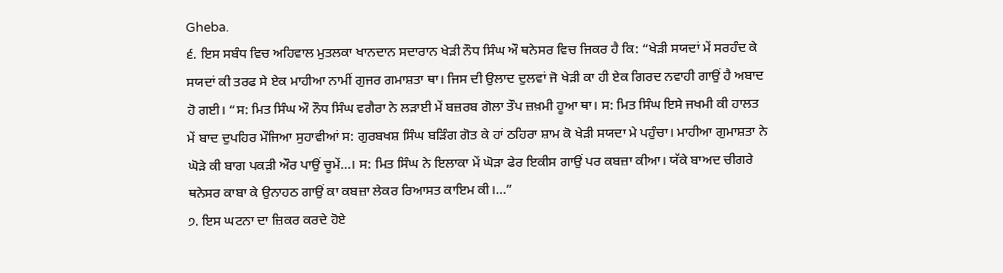Gheba.
੬. ਇਸ ਸਬੰਧ ਵਿਚ ਅਹਿਵਾਲ ਮੁਤਲਕਾ ਖਾਨਦਾਨ ਸਦਾਰਾਨ ਖੇੜੀ ਨੌਧ ਸਿੰਘ ਔ ਥਨੇਸਰ ਵਿਚ ਜਿਕਰ ਹੈ ਕਿ: “ਖੇੜੀ ਸਯਦਾਂ ਮੇਂ ਸਰਹੰਦ ਕੇ ਸਯਦਾਂ ਕੀ ਤਰਫ ਸੇ ਏਕ ਮਾਹੀਆ ਨਾਮੀਂ ਗੁਜਰ ਗਮਾਸ਼ਤਾ ਥਾ। ਜਿਸ ਦੀ ਉਲਾਦ ਦੁਲਵਾਂ ਜੋ ਖੇੜੀ ਕਾ ਹੀ ਏਕ ਗਿਰਦ ਨਵਾਹੀ ਗਾਉਂ ਹੈ ਅਬਾਦ ਹੋ ਗਈ। “ਸ: ਮਿਤ ਸਿੰਘ ਔ ਨੌਧ ਸਿੰਘ ਵਗੈਰਾ ਨੇ ਲੜਾਈ ਮੇਂ ਬਜ਼ਰਬ ਗੋਲਾ ਤੌਪ ਜ਼ਖ਼ਮੀ ਹੂਆ ਥਾ। ਸ: ਮਿਤ ਸਿੰਘ ਇਸੇ ਜਖਮੀ ਕੀ ਹਾਲਤ ਮੇਂ ਬਾਦ ਦੁਪਹਿਰ ਮੌਜਿਆ ਸੁਹਾਵੀਆਂ ਸ: ਗੁਰਬਖਸ਼ ਸਿੰਘ ਬੜਿੰਗ ਗੋਤ ਕੇ ਹਾਂ ਠਹਿਰਾ ਸ਼ਾਮ ਕੋ ਖੇੜੀ ਸਯਦਾ ਮੇ ਪਹੁੰਚਾ। ਮਾਹੀਆ ਗੁਮਾਸ਼ਤਾ ਨੇ ਘੋੜੇ ਕੀ ਬਾਗ ਪਕੜੀ ਔਰ ਪਾਉਂ ਚੂਮੇਂ…। ਸ: ਮਿਤ ਸਿੰਘ ਨੇ ਇਲਾਕਾ ਮੇਂ ਘੋੜਾ ਫੇਰ ਇਕੀਸ ਗਾਉਂ ਪਰ ਕਬਜ਼ਾ ਕੀਆ। ਯੱਕੇ ਬਾਅਦ ਚੀਗਰੇ ਥਨੇਸਰ ਕਾਬਾ ਕੇ ਉਨਾਹਠ ਗਾਉਂ ਕਾ ਕਬਜ਼ਾ ਲੇਕਰ ਰਿਆਸਤ ਕਾਇਮ ਕੀ।…”
੭. ਇਸ ਘਟਨਾ ਦਾ ਜ਼ਿਕਰ ਕਰਦੇ ਹੋਏ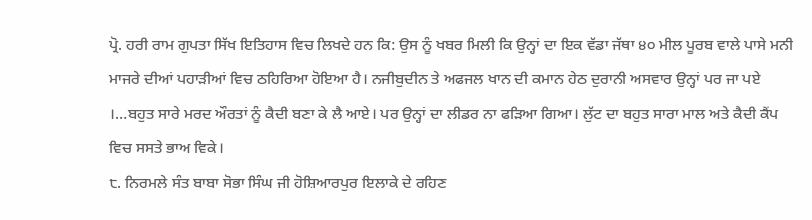ਪ੍ਰੋ. ਹਰੀ ਰਾਮ ਗੁਪਤਾ ਸਿੱਖ ਇਤਿਹਾਸ ਵਿਚ ਲਿਖਦੇ ਹਨ ਕਿ: ਉਸ ਨੂੰ ਖਬਰ ਮਿਲੀ ਕਿ ਉਨ੍ਹਾਂ ਦਾ ਇਕ ਵੱਡਾ ਜੱਥਾ ੪੦ ਮੀਲ ਪੂਰਬ ਵਾਲੇ ਪਾਸੇ ਮਨੀ ਮਾਜਰੇ ਦੀਆਂ ਪਹਾੜੀਆਂ ਵਿਚ ਠਹਿਰਿਆ ਹੋਇਆ ਹੈ। ਨਜੀਬੁਦੀਨ ਤੇ ਅਫਜਲ ਖਾਨ ਦੀ ਕਮਾਨ ਹੇਠ ਦੁਰਾਨੀ ਅਸਵਾਰ ਉਨ੍ਹਾਂ ਪਰ ਜਾ ਪਏ ।…ਬਹੁਤ ਸਾਰੇ ਮਰਦ ਔਰਤਾਂ ਨੂੰ ਕੈਦੀ ਬਣਾ ਕੇ ਲੈ ਆਏ। ਪਰ ਉਨ੍ਹਾਂ ਦਾ ਲੀਡਰ ਨਾ ਫੜਿਆ ਗਿਆ। ਲੁੱਟ ਦਾ ਬਹੁਤ ਸਾਰਾ ਮਾਲ ਅਤੇ ਕੈਦੀ ਕੈਂਪ ਵਿਚ ਸਸਤੇ ਭਾਅ ਵਿਕੇ।
੮. ਨਿਰਮਲੇ ਸੰਤ ਬਾਬਾ ਸੋਭਾ ਸਿੰਘ ਜੀ ਹੋਸ਼ਿਆਰਪੁਰ ਇਲਾਕੇ ਦੇ ਰਹਿਣ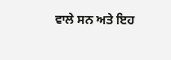ਵਾਲੇ ਸਨ ਅਤੇ ਇਹ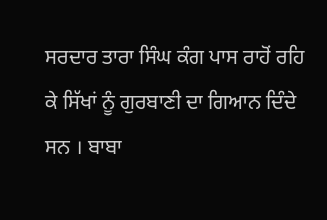ਸਰਦਾਰ ਤਾਰਾ ਸਿੰਘ ਕੰਗ ਪਾਸ ਰਾਹੋਂ ਰਹਿ ਕੇ ਸਿੱਖਾਂ ਨੂੰ ਗੁਰਬਾਣੀ ਦਾ ਗਿਆਨ ਦਿੰਦੇ ਸਨ । ਬਾਬਾ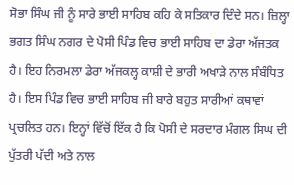ਸੋਭਾ ਸਿੰਘ ਜੀ ਨੂੰ ਸਾਰੇ ਭਾਈ ਸਾਹਿਬ ਕਹਿ ਕੇ ਸਤਿਕਾਰ ਦਿੰਦੇ ਸਨ। ਜ਼ਿਲ੍ਹਾ ਭਗਤ ਸਿੰਘ ਨਗਰ ਦੇ ਪੋਸੀ ਪਿੰਡ ਵਿਚ ਭਾਈ ਸਾਹਿਬ ਦਾ ਡੇਰਾ ਅੱਜਤਕ ਹੈ। ਇਹ ਨਿਰਮਲਾ ਡੇਰਾ ਅੱਜਕਲ੍ਹ ਕਾਸ਼ੀ ਦੇ ਭਾਰੀ ਅਖਾੜੇ ਨਾਲ ਸੰਬੰਧਿਤ ਹੈ। ਇਸ ਪਿੰਡ ਵਿਚ ਭਾਈ ਸਾਹਿਬ ਜੀ ਬਾਰੇ ਬਹੁਤ ਸਾਰੀਆਂ ਕਥਾਵਾਂ ਪ੍ਰਚਲਿਤ ਹਨ। ਇਨ੍ਹਾਂ ਵਿੱਚੋਂ ਇੱਕ ਹੈ ਕਿ ਪੋਸੀ ਦੇ ਸਰਦਾਰ ਮੰਗਲ ਸਿਘ ਦੀ ਪੁੱਤਰੀ ਪੱਦੀ ਅਤੇ ਨਾਲ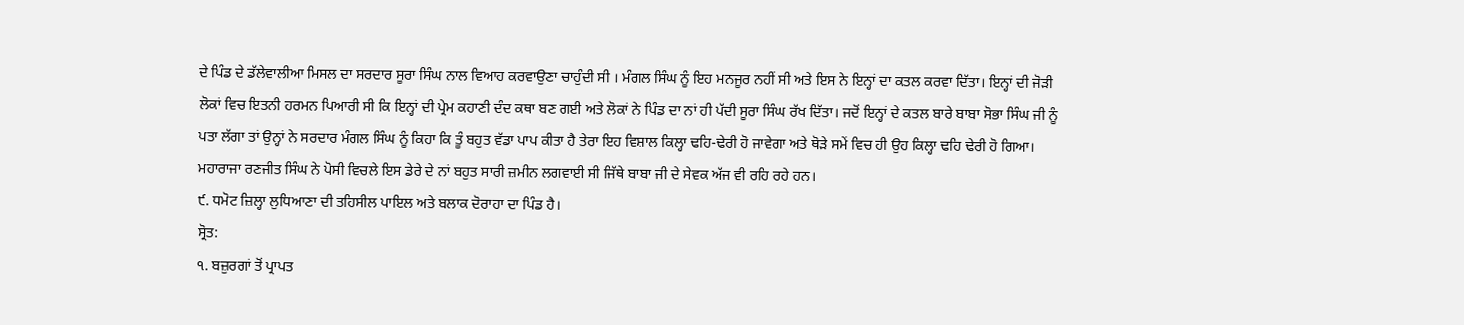ਦੇ ਪਿੰਡ ਦੇ ਡੱਲੇਵਾਲੀਆ ਮਿਸਲ ਦਾ ਸਰਦਾਰ ਸੂਰਾ ਸਿੰਘ ਨਾਲ ਵਿਆਹ ਕਰਵਾਉਣਾ ਚਾਹੁੰਦੀ ਸੀ । ਮੰਗਲ ਸਿੰਘ ਨੂੰ ਇਹ ਮਨਜੂਰ ਨਹੀਂ ਸੀ ਅਤੇ ਇਸ ਨੇ ਇਨ੍ਹਾਂ ਦਾ ਕਤਲ ਕਰਵਾ ਦਿੱਤਾ। ਇਨ੍ਹਾਂ ਦੀ ਜੋੜੀ ਲੋਕਾਂ ਵਿਚ ਇਤਨੀ ਹਰਮਨ ਪਿਆਰੀ ਸੀ ਕਿ ਇਨ੍ਹਾਂ ਦੀ ਪ੍ਰੇਮ ਕਹਾਣੀ ਦੰਦ ਕਥਾ ਬਣ ਗਈ ਅਤੇ ਲੋਕਾਂ ਨੇ ਪਿੰਡ ਦਾ ਨਾਂ ਹੀ ਪੱਦੀ ਸੂਰਾ ਸਿੰਘ ਰੱਖ ਦਿੱਤਾ। ਜਦੋਂ ਇਨ੍ਹਾਂ ਦੇ ਕਤਲ ਬਾਰੇ ਬਾਬਾ ਸੋਭਾ ਸਿੰਘ ਜੀ ਨੂੰ ਪਤਾ ਲੱਗਾ ਤਾਂ ਉਨ੍ਹਾਂ ਨੇ ਸਰਦਾਰ ਮੰਗਲ ਸਿੰਘ ਨੂੰ ਕਿਹਾ ਕਿ ਤੂੰ ਬਹੁਤ ਵੱਡਾ ਪਾਪ ਕੀਤਾ ਹੈ ਤੇਰਾ ਇਹ ਵਿਸ਼ਾਲ ਕਿਲ੍ਹਾ ਢਹਿ-ਢੇਰੀ ਹੋ ਜਾਵੇਗਾ ਅਤੇ ਥੋੜੇ ਸਮੇਂ ਵਿਚ ਹੀ ਉਹ ਕਿਲ੍ਹਾ ਢਹਿ ਢੇਰੀ ਹੋ ਗਿਆ। ਮਹਾਰਾਜਾ ਰਣਜੀਤ ਸਿੰਘ ਨੇ ਪੋਸੀ ਵਿਚਲੇ ਇਸ ਡੇਰੇ ਦੇ ਨਾਂ ਬਹੁਤ ਸਾਰੀ ਜ਼ਮੀਨ ਲਗਵਾਈ ਸੀ ਜਿੱਥੇ ਬਾਬਾ ਜੀ ਦੇ ਸੇਵਕ ਅੱਜ ਵੀ ਰਹਿ ਰਹੇ ਹਨ।
੯. ਧਮੋਟ ਜ਼ਿਲ੍ਹਾ ਲੁਧਿਆਣਾ ਦੀ ਤਹਿਸੀਲ ਪਾਇਲ ਅਤੇ ਬਲਾਕ ਦੋਰਾਹਾ ਦਾ ਪਿੰਡ ਹੈ।
ਸ੍ਰੋਤ:
੧. ਬਜ਼ੁਰਗਾਂ ਤੋਂ ਪ੍ਰਾਪਤ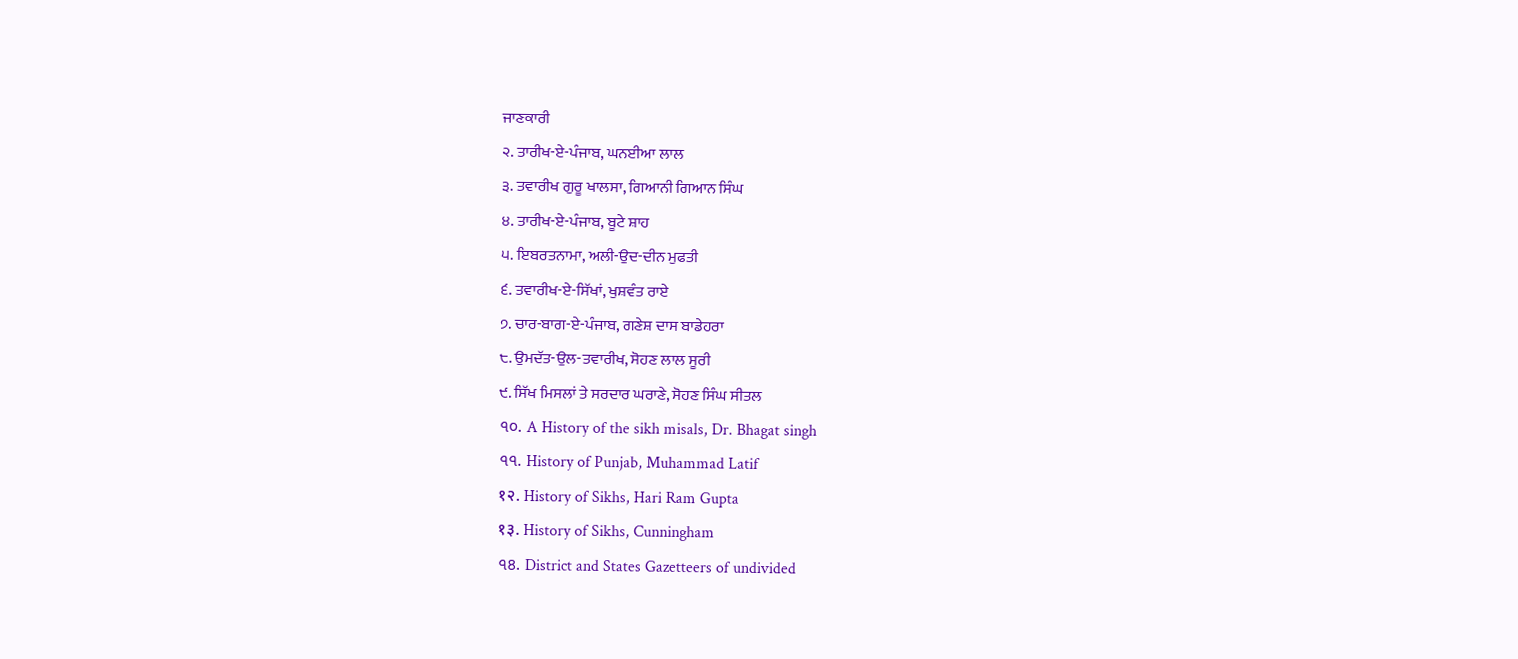ਜਾਣਕਾਰੀ
੨. ਤਾਰੀਖ-ਏ-ਪੰਜਾਬ, ਘਨਈਆ ਲਾਲ
੩. ਤਵਾਰੀਖ ਗੁਰੂ ਖਾਲਸਾ, ਗਿਆਨੀ ਗਿਆਨ ਸਿੰਘ
੪. ਤਾਰੀਖ-ਏ-ਪੰਜਾਬ, ਬੂਟੇ ਸ਼ਾਹ
੫. ਇਬਰਤਨਾਮਾ, ਅਲੀ-ਉਦ-ਦੀਨ ਮੁਫਤੀ
੬. ਤਵਾਰੀਖ-ਏ-ਸਿੱਖਾਂ, ਖੁਸ਼ਵੰਤ ਰਾਏ
੭. ਚਾਰ-ਬਾਗ-ਏ-ਪੰਜਾਬ, ਗਣੇਸ਼ ਦਾਸ ਬਾਡੇਹਰਾ
੮. ਉਮਦੱਤ-ਉਲ-ਤਵਾਰੀਖ, ਸੋਹਣ ਲਾਲ ਸੂਰੀ
੯. ਸਿੱਖ ਮਿਸਲਾਂ ਤੇ ਸਰਦਾਰ ਘਰਾਣੇ, ਸੋਹਣ ਸਿੰਘ ਸੀਤਲ
৭০. A History of the sikh misals, Dr. Bhagat singh
৭৭. History of Punjab, Muhammad Latif
१२. History of Sikhs, Hari Ram Gupta
१३. History of Sikhs, Cunningham
৭৪. District and States Gazetteers of undivided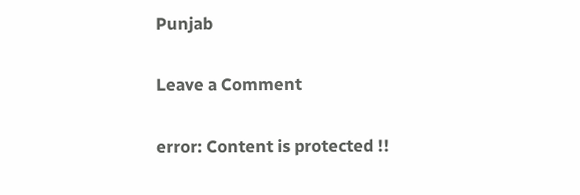Punjab

Leave a Comment

error: Content is protected !!